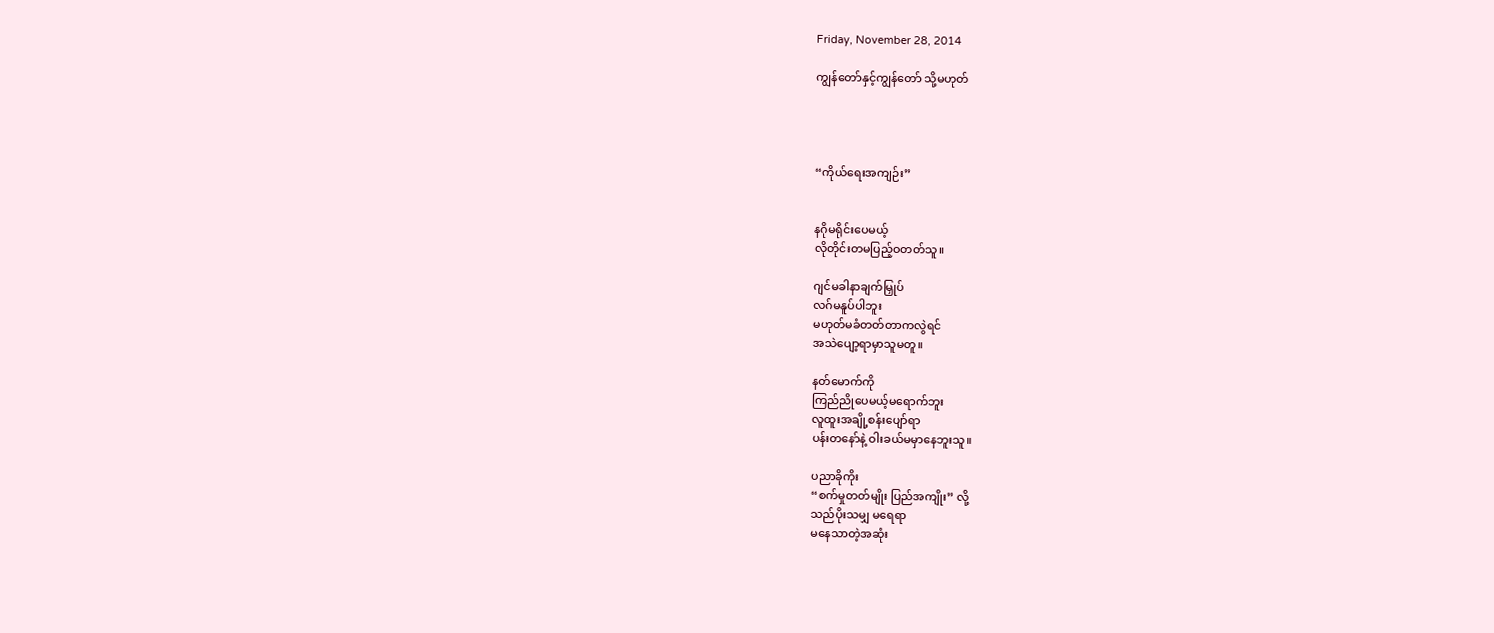Friday, November 28, 2014

ကျွန်တော်နှင့်ကျွန်တော် သို့မဟုတ်




“ကိုယ်ရေးအကျဉ်း”


နဂိုမရိုင်းပေမယ့်
လိုတိုင်းတမပြည့်ဝတတ်သူ။

ဂျင်မခါနာချက်မြှုပ်
လဂ်မနူပ်ပါဘူး
မဟုတ်မခံတတ်တာကလွဲရင်
အသဲပျော့ရာမှာသူမတူ။

နတ်မောက်ကို
ကြည်ညိုပေမယ့်မရောက်ဘူး
လူထူးအချို့စန်းပျော်ရာ
ပန်းတနော်နဲ့ ဝါးခယ်မမှာနေဘူးသူ။

ပညာခိုကိုး
“စက်မှုတတ်မျိုး ပြည်အကျိုး” လို့
သည်ပိုးသမျှ မရေရာ
မနေသာတဲ့အဆုံး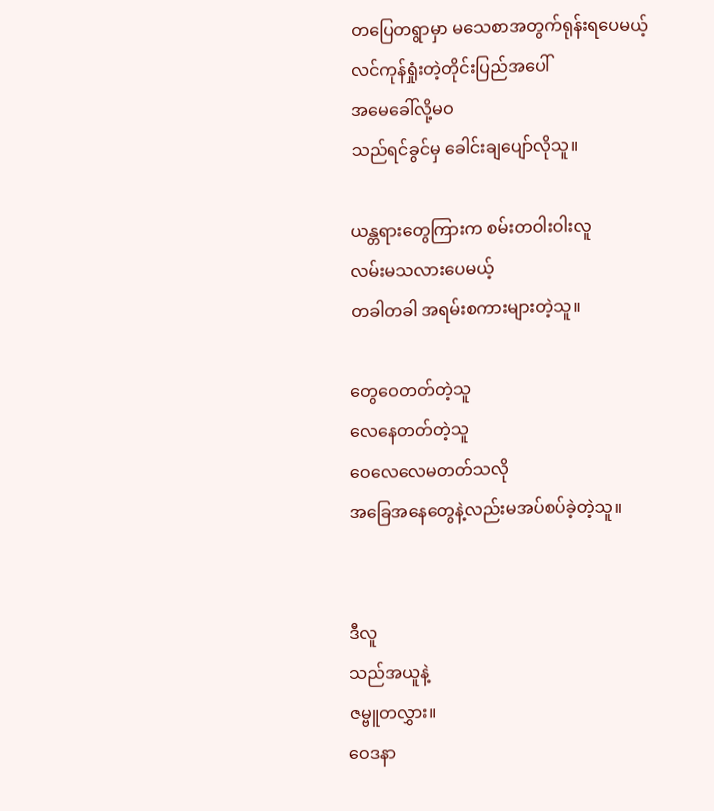တပြေတရွာမှာ မသေစာအတွက်ရုန်းရပေမယ့်
လင်ကုန်ရှုံးတဲ့တိုင်းပြည်အပေါ်
အမေခေါ်လို့မဝ
သည်ရင်ခွင်မှ ခေါင်းချပျော်လိုသူ။

ယန္တရားတွေကြားက စမ်းတဝါးဝါးလူ
လမ်းမသလားပေမယ့်
တခါတခါ အရမ်းစကားများတဲ့သူ။

တွေဝေတတ်တဲ့သူ
လေနေတတ်တဲ့သူ
ဝေလေလေမတတ်သလို
အခြေအနေတွေနဲ့လည်းမအပ်စပ်ခဲ့တဲ့သူ။


ဒီလူ
သည်အယူနဲ့
ဇမ္ဗူတလွှား။
ဝေဒနာ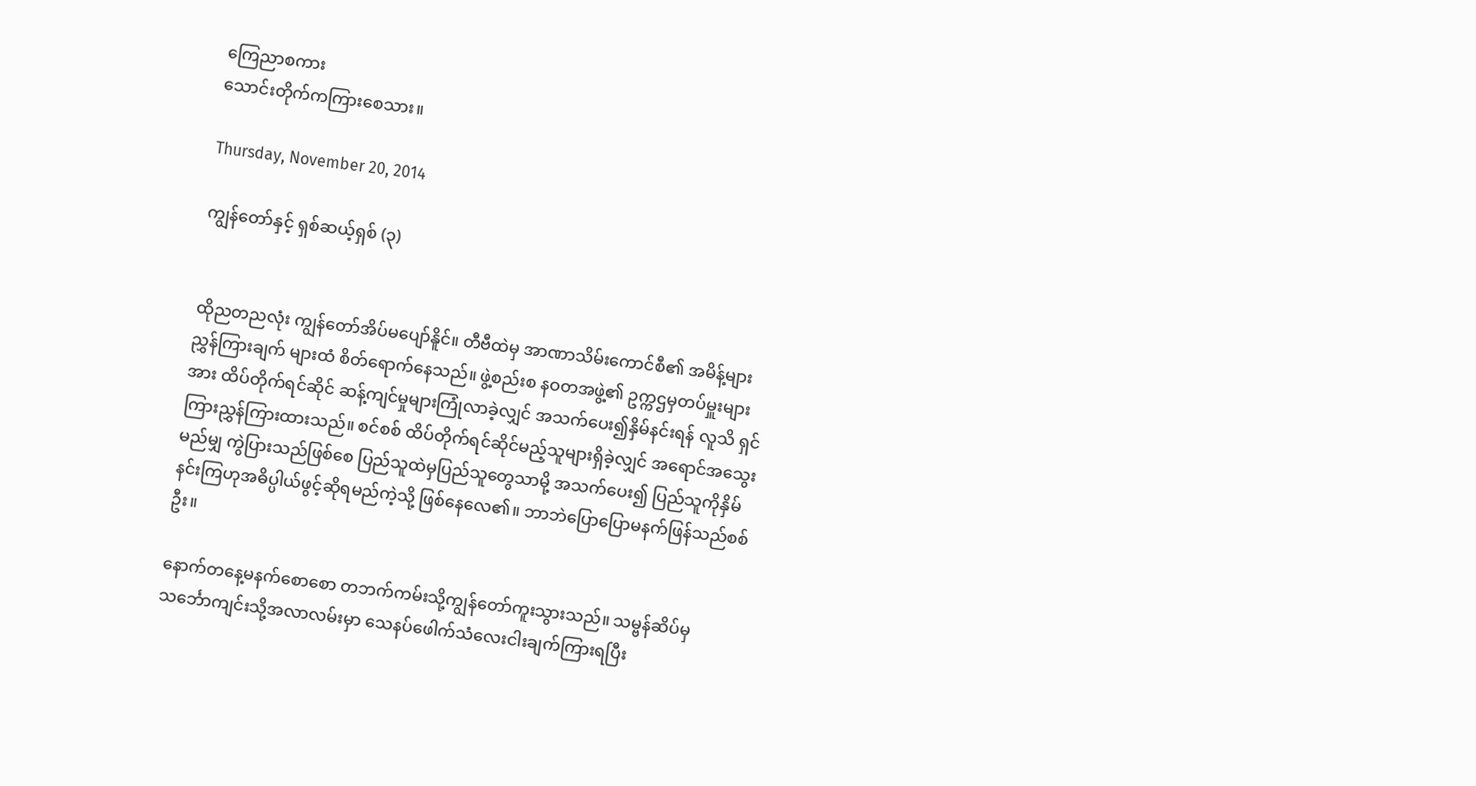ကြေညာစကား
သောင်းတိုက်ကကြားစေသား။

Thursday, November 20, 2014

ကျွန်တော်နှင့် ရှစ်ဆယ့်ရှစ် (၃)


ထိုညတညလုံး ကျွန်တော်အိပ်မပျော်နိူင်။ တီဗီထဲမှ အာဏာသိမ်းကောင်စီ၏ အမိန့်များ ညွှန်ကြားချက် များထံ စိတ်ရောက်နေသည်။ ဖွဲ့စည်းစ နဝတအဖွဲ့၏ ဥက္ကဌမှတပ်မှူးများအား ထိပ်တိုက်ရင်ဆိုင် ဆန့်ကျင်မှုများကြုံလာခဲ့လျှင် အသက်ပေး၍နှိမ်နင်းရန် လူသိ ရှင်ကြားညွှန်ကြားထားသည်။ စင်စစ် ထိပ်တိုက်ရင်ဆိုင်မည့်သူများရှိခဲ့လျှင် အရောင်အသွေးမည်မျှ ကွဲပြားသည်ဖြစ်စေ ပြည်သူထဲမှပြည်သူတွေသာမို့ အသက်ပေး၍ ပြည်သူကိုနှိမ်နင်းကြဟုအဓိပ္ပါယ်ဖွင့်ဆိုရမည်ကဲ့သို့ ဖြစ်နေလေ၏။ ဘာဘဲပြောပြောမနက်ဖြန်သည်စစ်ဦး။

နောက်တနေ့မနက်စောစော တဘက်ကမ်းသို့ကျွန်တော်ကူးသွားသည်။ သမ္ဗန်ဆိပ်မှသင်္ဘောကျင်းသို့အလာလမ်းမှာ သေနပ်ဖေါက်သံလေးငါးချက်ကြားရပြီး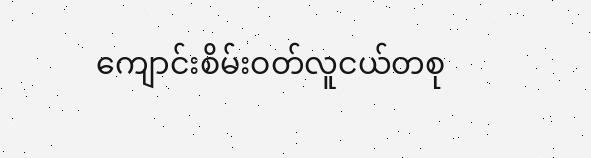ကျောင်းစိမ်းဝတ်လူငယ်တစု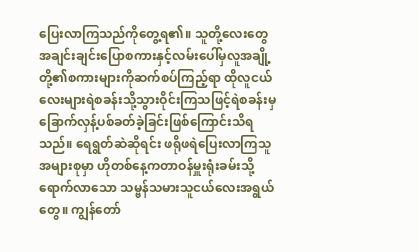ပြေးလာကြသည်ကိုတွေ့ရ၏။ သူတို့လေးတွေအချင်းချင်းပြောစကားနှင့်လမ်းပေါ်မှလူအချို့တို့၏စကားများကိုဆက်စပ်ကြည့်ရာ ထိုလူငယ်လေးများရဲစခန်းသို့သွားဝိုင်းကြသဖြင့်ရဲစခန်းမှခြောက်လှန့်ပစ်ခတ်ခဲ့ခြင်းဖြစ်ကြောင်းသိရသည်။ ရေရွတ်ဆဲဆိုရင်း ဖရိုဖရဲပြေးလာကြသူအများစုမှာ ဟိုတစ်နေ့ကတာဝန်မှူးရုံးခမ်းသို့ရောက်လာသော သမ္ဗန်သမားသူငယ်လေးအရွယ်တွေ။ ကျွန်တော်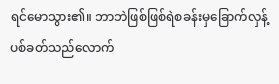ရင်မောသွား၏။ ဘာဘဲဖြစ်ဖြစ်ရဲစခန်းမှခြောက်လှန့်ပစ်ခတ်သည်လောက်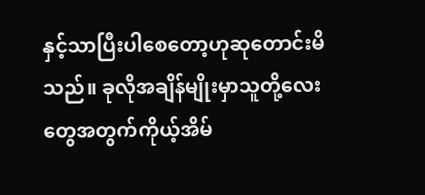နှင့်သာပြီးပါစေတော့ဟုဆုတောင်းမိသည်။ ခုလိုအချိန်မျိုးမှာသူတို့လေးတွေအတွက်ကိုယ့်အိမ်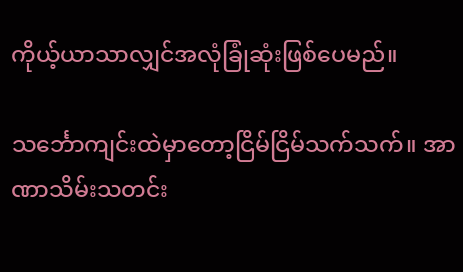ကိုယ့်ယာသာလျှင်အလုံခြုံဆုံးဖြစ်ပေမည်။

သင်္ဘောကျင်းထဲမှာတော့ငြိမ်ငြိမ်သက်သက်။ အာဏာသိမ်းသတင်း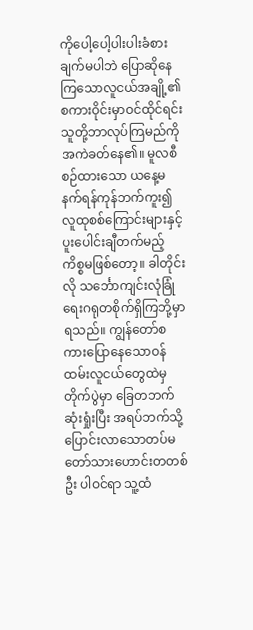ကိုပေါ့ပေါ့ပါးပါးခံစားချက်မပါဘဲ ပြောဆိုနေကြသောလူငယ်အချို့၏စကားဝိုင်းမှာဝင်ထိုင်ရင်းသူတို့ဘာလုပ်ကြမည်ကိုအကဲခတ်နေ၏။ မူလစီစဉ်ထားသော ယနေ့မနက်ရန်ကုန်ဘက်ကူး၍လူထုစစ်ကြောင်းများနှင့်ပူးပေါင်းချီတက်မည့်ကိစ္စမဖြစ်တော့။ ခါတိုင်းလို သင်္ဘောကျင်းလုံခြုံရေးဂရုတစိုက်ရှိကြဘို့မှာရသည်။ ကျွန်တော်စကားပြောနေသောဝန်ထမ်းလူငယ်တွေထဲမှတိုက်ပွဲမှာ ခြေတဘက်ဆုံးရှုံးပြီး အရပ်ဘက်သို့ပြောင်းလာသောတပ်မတော်သားဟောင်းတတစ်ဦး ပါဝင်ရာ သူ့ထံ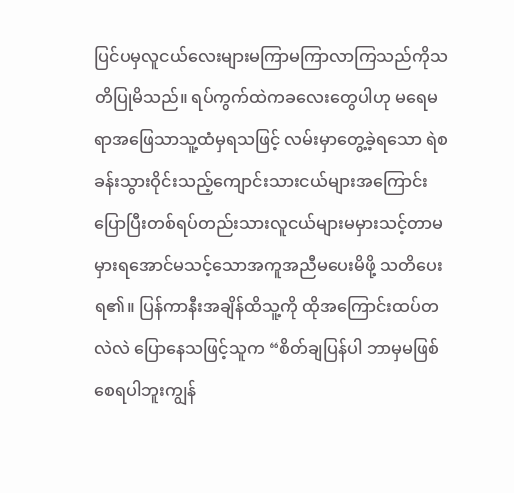ပြင်ပမှလူငယ်လေးများမကြာမကြာလာကြသည်ကိုသတိပြုမိသည်။ ရပ်ကွက်ထဲကခလေးတွေပါဟု မရေမရာအဖြေသာသူ့ထံမှရသဖြင့် လမ်းမှာတွေ့ခဲ့ရသော ရဲစခန်းသွားဝိုင်းသည့်ကျောင်းသားငယ်များအကြောင်းပြောပြီးတစ်ရပ်တည်းသားလူငယ်များမမှားသင့်တာမမှားရအောင်မသင့်သောအကူအညီမပေးမိဖို့ သတိပေးရ၏။ ပြန်ကာနီးအချိန်ထိသူ့ကို ထိုအကြောင်းထပ်တလဲလဲ ပြောနေသဖြင့်သူက “စိတ်ချပြန်ပါ ဘာမှမဖြစ်စေရပါဘူးကျွန်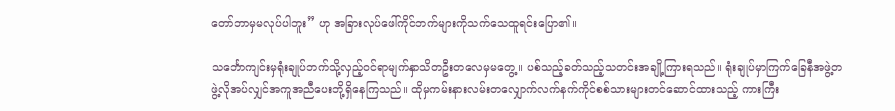တော်ဘာမှမလုပ်ပါဘူး” ဟု အခြားလုပ်ဖေါ်ကိုင်ဘက်များကိုသက်သေထူရင်းပြော၏။

သင်္ဘောကျင်းမှရုံးချုပ်ဘက်သို့လှည့်ဝင်ရာမျက်နှာသိတဦးတလေမှမတွေ့။ ပစ်သည့်ခတ်သည့်သတင်းအချို့ကြားရသည်။ ရုံးချုပ်မှာကြက်ခြေနီအဖွဲ့တဖွဲ့လိုအပ်လျှင်အကူအညီပေးဘို့ရှိနေကြသည်။ ထိုမှကမ်းနားလမ်းတလျှောက်လက်နက်ကိုင်စစ်သားများတင်ဆောင်ထားသည့် ကားကြီး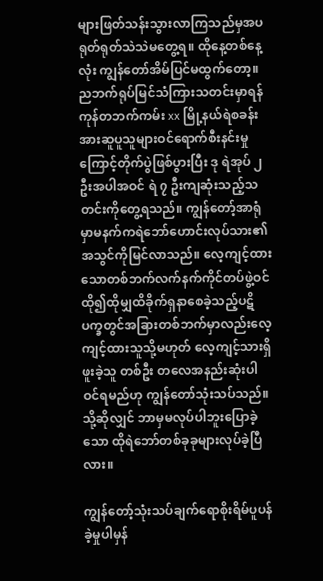များဖြတ်သန်းသွားလာကြသည်မှအပ ရုတ်ရုတ်သဲသဲမတွေ့ရ။ ထိုနေ့တစ်နေ့လုံး ကျွန်တော်အိမ်ပြင်မထွက်တော့။ ညဘက်ရုပ်မြင်သံကြားသတင်းမှာရန်ကုန်တဘက်ကမ်း xx မြို့နယ်ရဲစခန်းအားဆူပူသူများဝင်ရောက်စီးနင်းမှုကြောင့်တိုက်ပွဲဖြစ်ပွားပြီး ဒု ရဲအုပ် ၂ ဦးအပါအဝင် ရဲ ၇ ဦးကျဆုံးသည့်သတင်းကိုတွေ့ရသည်။ ကျွန်တော့်အာရုံမှာမနက်ကရဲဘော်ဟောင်းလုပ်သား၏အသွင်ကိုမြင်လာသည်။ လေ့ကျင့်ထားသောတစ်ဘက်လက်နက်ကိုင်တပ်ဖွဲ့ဝင်ထို၍ထိုမျှထိခိုက်ရှနာစေခဲ့သည့်ပဋိပက္ခတွင်အခြားတစ်ဘက်မှာလည်းလေ့ကျင့်ထားသူသို့မဟုတ် လေ့ကျင့်သားရှိဖူးခဲ့သူ တစ်ဦး တလေအနည်းဆုံးပါဝင်ရမည်ဟု ကျွန်တော်သုံးသပ်သည်။ သို့ဆိုလျှင် ဘာမှမလုပ်ပါဘူးပြောခဲ့သော ထိုရဲဘော်တစ်ခုခုများလုပ်ခဲ့ပြီလား။

ကျွန်တော့်သုံးသပ်ချက်ရောစိုးရိမ်ပူပန်ခဲ့မှုပါမှန်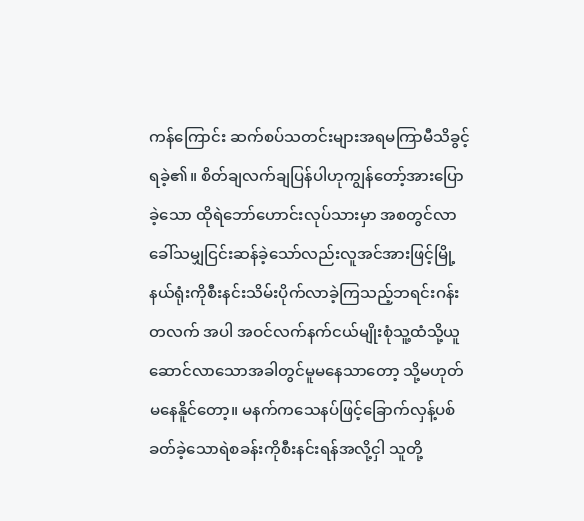ကန်ကြောင်း ဆက်စပ်သတင်းများအရမကြာမီသိခွင့်ရခဲ့၏။ စိတ်ချလက်ချပြန်ပါဟုကျွန်တော့်အားပြောခဲ့သော ထိုရဲဘော်ဟောင်းလုပ်သားမှာ အစတွင်လာခေါ်သမျှငြင်းဆန်ခဲ့သော်လည်းလူအင်အားဖြင့်မြို့နယ်ရုံးကိုစီးနင်းသိမ်းပိုက်လာခဲ့ကြသည့်ဘရင်းဂန်းတလက် အပါ အဝင်လက်နက်ငယ်မျိုးစုံသူ့ထံသို့ယူဆောင်လာသောအခါတွင်မူမနေသာတော့ သို့မဟုတ်မနေနိူင်တော့။ မနက်ကသေနပ်ဖြင့်ခြောက်လှန့်ပစ်ခတ်ခဲ့သောရဲစခန်းကိုစီးနင်းရန်အလို့ငှါ သူတို့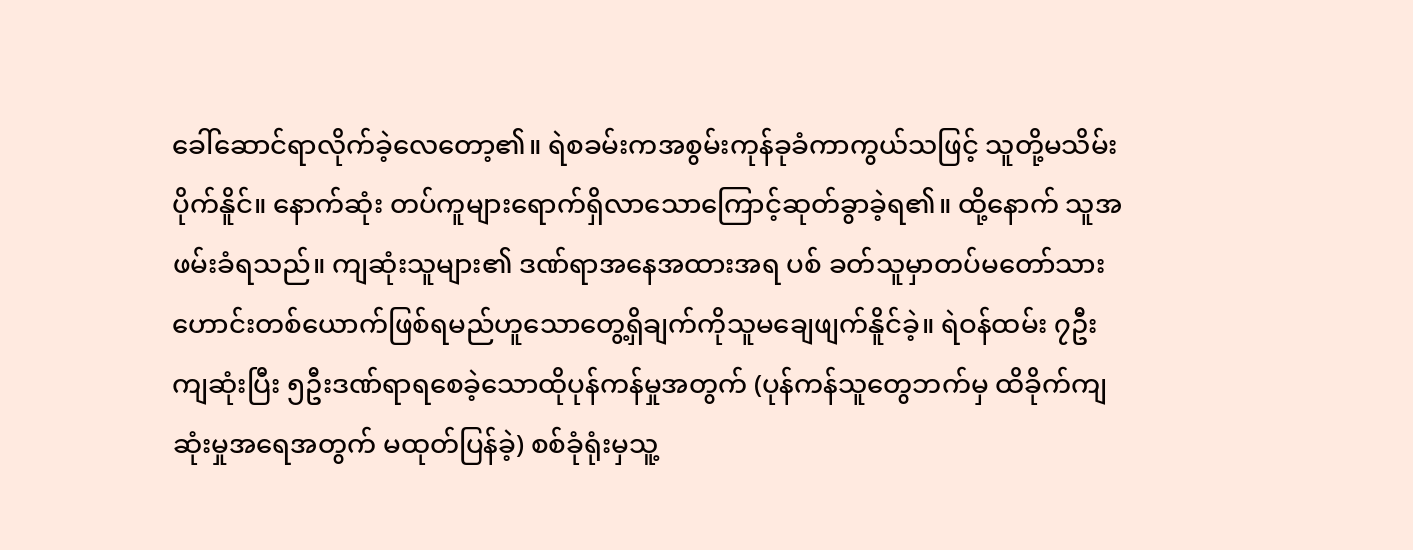ခေါ်ဆောင်ရာလိုက်ခဲ့လေတော့၏။ ရဲစခမ်းကအစွမ်းကုန်ခုခံကာကွယ်သဖြင့် သူတို့မသိမ်းပိုက်နိူင်။ နောက်ဆုံး တပ်ကူများရောက်ရှိလာသောကြောင့်ဆုတ်ခွာခဲ့ရ၏။ ထို့နောက် သူအဖမ်းခံရသည်။ ကျဆုံးသူများ၏ ဒဏ်ရာအနေအထားအရ ပစ် ခတ်သူမှာတပ်မတော်သားဟောင်းတစ်ယောက်ဖြစ်ရမည်ဟူသောတွေ့ရှိချက်ကိုသူမချေဖျက်နိူင်ခဲ့။ ရဲဝန်ထမ်း ၇ဦးကျဆုံးပြီး ၅ဦးဒဏ်ရာရစေခဲ့သောထိုပုန်ကန်မှုအတွက် (ပုန်ကန်သူတွေဘက်မှ ထိခိုက်ကျဆုံးမှုအရေအတွက် မထုတ်ပြန်ခဲ့) စစ်ခုံရုံးမှသူ့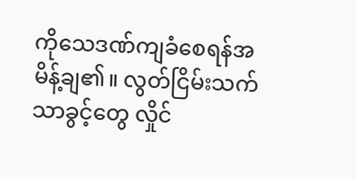ကိုသေဒဏ်ကျခံစေရန်အမိန့်ချ၏။ လွတ်ငြိမ်းသက်သာခွင့်တွေ လှိုင်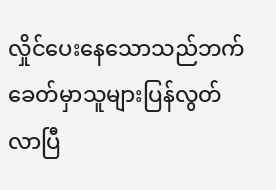လှိုင်ပေးနေသောသည်ဘက်ခေတ်မှာသူများပြန်လွတ်လာပြီ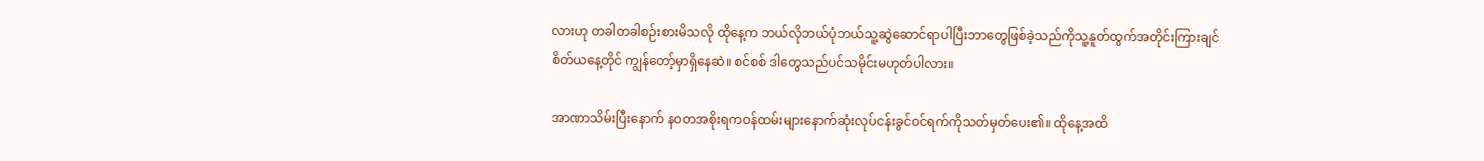လားဟု တခါတခါစဉ်းစားမိသလို ထိုနေ့က ဘယ်လိုဘယ်ပုံဘယ်သူ့ဆွဲဆောင်ရာပါပြီးဘာတွေဖြစ်ခဲ့သည်ကိုသူ့နူတ်ထွက်အတိုင်းကြားချင်စိတ်ယနေ့တိုင် ကျွန်တော့်မှာရှိနေဆဲ။ စင်စစ် ဒါတွေသည်ပင်သမိုင်းမဟုတ်ပါလား။

အာဏာသိမ်းပြီးနောက် နဝတအစိုးရကဝန်ထမ်းများနောက်ဆုံးလုပ်ငန်းခွင်ဝင်ရက်ကိုသတ်မှတ်ပေး၏။ ထိုနေ့အထိ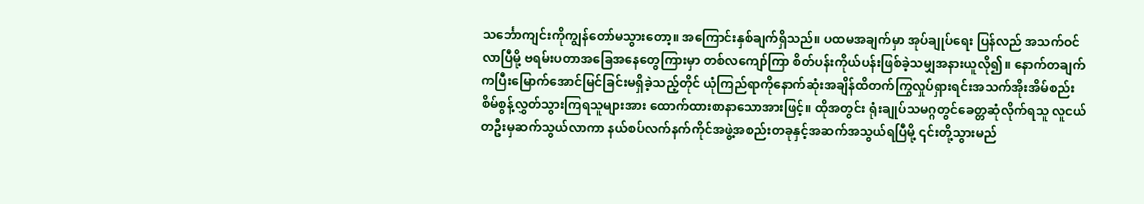သင်္ဘောကျင်းကိုကျွန်တော်မသွားတော့။ အကြောင်းနှစ်ချက်ရှိသည်။ ပထမအချက်မှာ အုပ်ချုပ်ရေး ပြန်လည် အသက်ဝင်လာပြီမို့ ဗရမ်းပတာအခြေအနေတွေကြားမှာ တစ်လကျော်ကြာ စိတ်ပန်းကိုယ်ပန်းဖြစ်ခဲ့သမျှအနားယူလို၍။ နောက်တချက်ကပြီးမြောက်အောင်မြင်ခြင်းမရှိခဲ့သည့်တိုင် ယုံကြည်ရာကိုနောက်ဆုံးအချိန်ထိတက်ကြွလှုပ်ရှားရင်းအသက်အိုးအိမ်စည်းစိမ်စွန့်လွှတ်သွားကြရသူများအား ထောက်ထားစာနာသောအားဖြင့်။ ထိုအတွင်း ရုံးချုပ်သမဂ္ဂတွင်ခေတ္တဆုံလိုက်ရသူ လူငယ်တဦးမှဆက်သွယ်လာကာ နယ်စပ်လက်နက်ကိုင်အဖွဲ့အစည်းတခုနှင့်အဆက်အသွယ်ရပြီမို့ ၎င်းတို့သွားမည်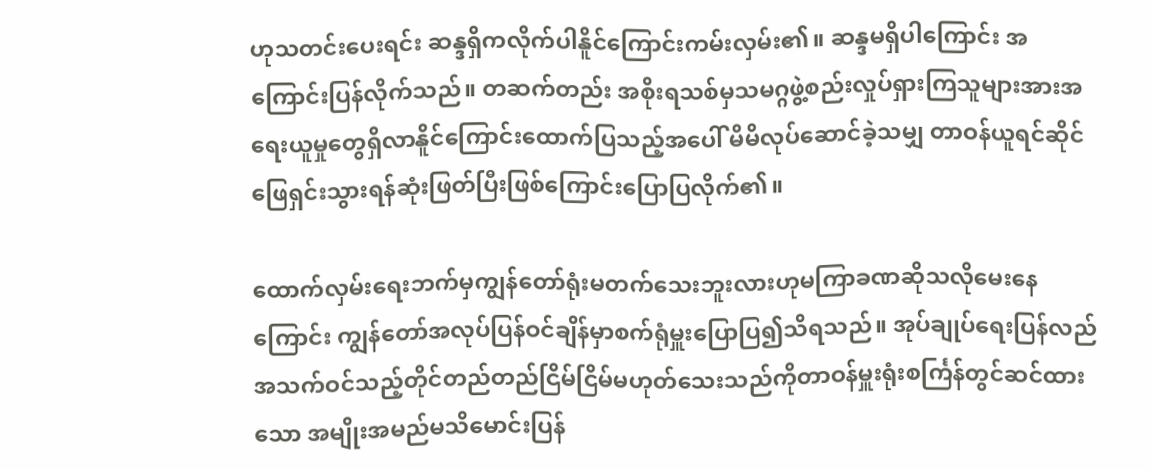ဟုသတင်းပေးရင်း ဆန္ဒရှိကလိုက်ပါနိူင်ကြောင်းကမ်းလှမ်း၏။ ဆန္ဒမရှိပါကြောင်း အကြောင်းပြန်လိုက်သည်။ တဆက်တည်း အစိုးရသစ်မှသမဂ္ဂဖွဲ့စည်းလှုပ်ရှားကြသူများအားအရေးယူမှုတွေရှိလာနိူင်ကြောင်းထောက်ပြသည့်အပေါ် မိမိလုပ်ဆောင်ခဲ့သမျှ တာဝန်ယူရင်ဆိုင်ဖြေရှင်းသွားရန်ဆုံးဖြတ်ပြီးဖြစ်ကြောင်းပြောပြလိုက်၏။

ထောက်လှမ်းရေးဘက်မှကျွန်တော်ရုံးမတက်သေးဘူးလားဟုမကြာခဏဆိုသလိုမေးနေကြောင်း ကျွန်တော်အလုပ်ပြန်ဝင်ချိန်မှာစက်ရုံမှူးပြောပြ၍သိရသည်။ အုပ်ချုပ်ရေးပြန်လည်အသက်ဝင်သည့်တိုင်တည်တည်ငြိမ်ငြိမ်မဟုတ်သေးသည်ကိုတာဝန်မှူးရုံးစင်္ကြန်တွင်ဆင်ထားသော အမျိုးအမည်မသိမောင်းပြန်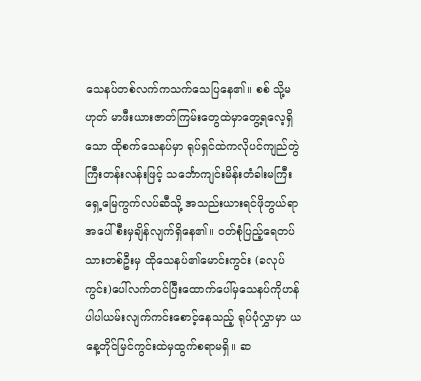သေနပ်တစ်လက်ကသက်သေပြနေ၏။ စစ် သို့မဟုတ် မာဖီးယားဇာတ်ကြမ်းတွေထဲမှာတွေ့ရလေ့ရှိသော ထိုစက်သေနပ်မှာ ရုပ်ရှင်ထဲကလိုပင်ကျည်တွဲကြီးတန်းလန်းဖြင့် သင်္ဘောကျင်းမိန်းတံခါးမကြီးရှေ့မြေကွက်လပ်ဆီသို့ အသည်းယားရင်ဖိုဘွယ်ရာအပေါ်စီးမှချိန်လျက်ရှိနေ၏။ ဝတ်စုံပြည့်ရေတပ်သားတစ်ဦးမှ ထိုသေနပ်၏မောင်းကွင်း (ခလုပ်ကွင်း)ပေါ်လက်တင်ပြီးထောက်ပေါ်မှသေနပ်ကိုဟန်ပါပါယမ်းလျက်ကင်းစောင့်နေသည့် ရုပ်ပုံလွှာမှာ ယနေ့တိုင်မြင်ကွင်းထဲမှထွက်စရာမရှိ။ ဆ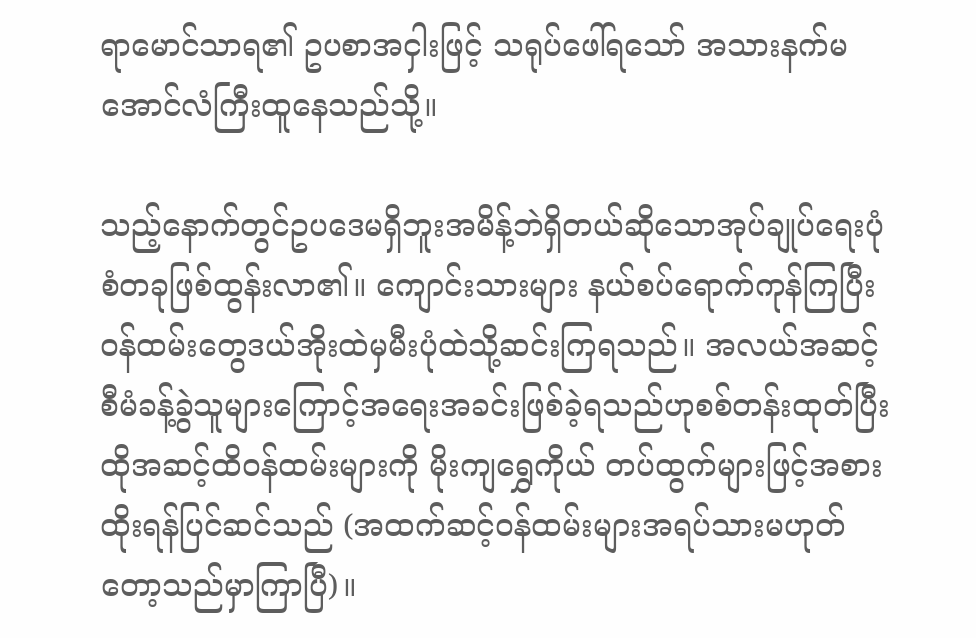ရာမောင်သာရ၏ ဥပစာအငှါးဖြင့် သရုပ်ဖေါ်ရသော် အသားနက်မ အောင်လံကြီးထူနေသည်သို့။

သည့်နောက်တွင်ဥပဒေမရှိဘူးအမိန့်ဘဲရှိတယ်ဆိုသောအုပ်ချုပ်ရေးပုံစံတခုဖြစ်ထွန်းလာ၏။ ကျောင်းသားများ နယ်စပ်ရောက်ကုန်ကြပြီး ဝန်ထမ်းတွေဒယ်အိုးထဲမှမီးပုံထဲသို့ဆင်းကြရသည်။ အလယ်အဆင့်စီမံခန့်ခွဲသူများကြောင့်အရေးအခင်းဖြစ်ခဲ့ရသည်ဟုစစ်တန်းထုတ်ပြီး ထိုအဆင့်ထိဝန်ထမ်းများကို မိုးကျရွှေကိုယ် တပ်ထွက်များဖြင့်အစားထိုးရန်ပြင်ဆင်သည် (အထက်ဆင့်ဝန်ထမ်းများအရပ်သားမဟုတ်တော့သည်မှာကြာပြီ)။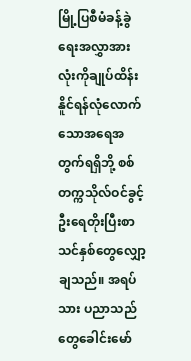မြို့ပြစီမံခန့်ခွဲရေးအလွှာအားလုံးကိုချုပ်ထိန်းနိူင်ရန်လုံလောက်သောအရေအတွက်ရရှိဘို့ စစ်တက္ကသိုလ်ဝင်ခွင့်ဦးရေတိုးပြီးစာသင်နှစ်တွေလျှော့ချသည်။ အရပ်သား ပညာသည်တွေခေါင်းမော်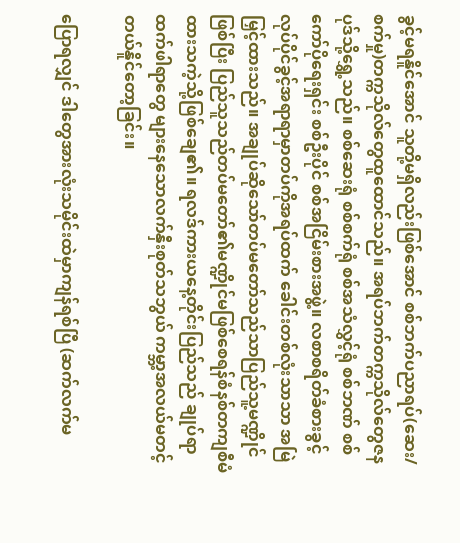ခွင့်မရနိူင်အောင် သူတို့မရှိလည်းဖြစ်အောင် စစ်ဘက်ပညာရပ်(ဆေး/စက်မှု)တက္ကသိုလ်တွေထူထောင်သည်။ အရပ်ဘက်တက္ကသိုလ်တွေဇနပုဒ်သို့ရွှေ့သည်။ စစ်ဆေးရုံ စစ်စက်ရုံ စစ်အသံလွှင့်ရုံ စစ်ဘဏ် စစ်ကော်ပိုရေးရှင်း စစ်ဦးပိုင် စစ်အငြိမ်းစားအဖွဲ့။ လစာစရိတ်ခံစားခွင့်လုပ်ပိုင်ခွင့်အရာရာမှာတပ်ကိုအရပ်ထက် ခေါင်းတစ်လုံးသာသာ အမြဲမြှင့်ထားသည်။ အချုပ်ဆိုသော်တပ်မတော်သည်သာပြည်သူ့မဏ္ဍိုင်ဖြစ်ပြီး ပြည်သူသည်တပ်မတော်၏မဏ္ဍိုင်မဖြစ်စေရန်စံနစ်တကျစီမံထားသကဲ့သို့ဖြစ်ချေ၏။ ရလဒ်ကားယနေ့တိုင်းပြည်သည် ချုပ်ရာထက်ဖါရာတွေ များနေသောလက်နှီးစုတ်သဘွယ် ကမ္ဘာ့အလယ်မတင့်တယ်နိူင်တော့ခြင်း။

ပြောရလျှင် ဒါတွေအားလုံးသမိုင်းထဲမှာကျန်ရစ်ပြီ (ဆက်လက်မ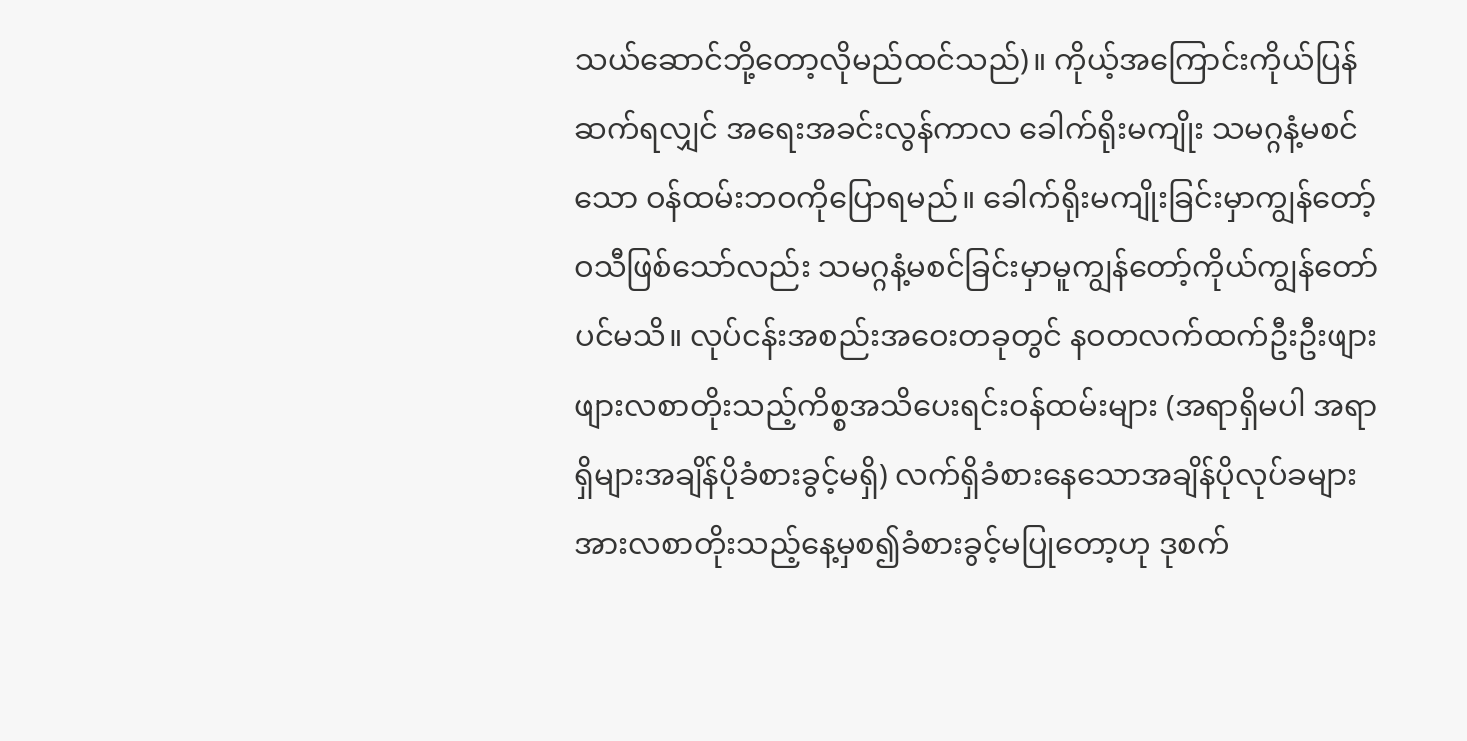သယ်ဆောင်ဘို့တော့လိုမည်ထင်သည်)။ ကိုယ့်အကြောင်းကိုယ်ပြန်ဆက်ရလျှင် အရေးအခင်းလွန်ကာလ ခေါက်ရိုးမကျိုး သမဂ္ဂနံ့မစင်သော ဝန်ထမ်းဘဝကိုပြောရမည်။ ခေါက်ရိုးမကျိုးခြင်းမှာကျွန်တော့်ဝသီဖြစ်သော်လည်း သမဂ္ဂနံ့မစင်ခြင်းမှာမူကျွန်တော့်ကိုယ်ကျွန်တော်ပင်မသိ။ လုပ်ငန်းအစည်းအဝေးတခုတွင် နဝတလက်ထက်ဦးဦးဖျားဖျားလစာတိုးသည့်ကိစ္စအသိပေးရင်းဝန်ထမ်းများ (အရာရှိမပါ အရာရှိများအချိန်ပိုခံစားခွင့်မရှိ) လက်ရှိခံစားနေသောအချိန်ပိုလုပ်ခများအားလစာတိုးသည့်နေ့မှစ၍ခံစားခွင့်မပြုတော့ဟု ဒုစက်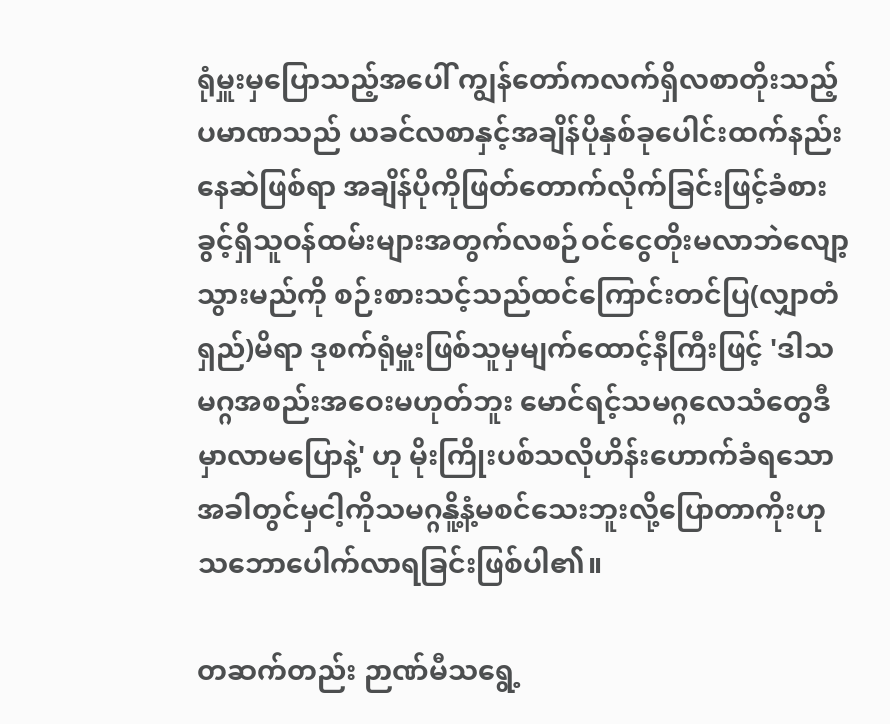ရုံမှူးမှပြောသည့်အပေါ် ကျွန်တော်ကလက်ရှိလစာတိုးသည့်ပမာဏသည် ယခင်လစာနှင့်အချိန်ပိုနှစ်ခုပေါင်းထက်နည်းနေဆဲဖြစ်ရာ အချိန်ပိုကိုဖြတ်တောက်လိုက်ခြင်းဖြင့်ခံစားခွင့်ရှိသူဝန်ထမ်းများအတွက်လစဉ်ဝင်ငွေတိုးမလာဘဲလျော့သွားမည်ကို စဉ်းစားသင့်သည်ထင်ကြောင်းတင်ပြ(လျှာတံရှည်)မိရာ ဒုစက်ရုံမှူးဖြစ်သူမှမျက်ထောင့်နီကြီးဖြင့် 'ဒါသမဂ္ဂအစည်းအဝေးမဟုတ်ဘူး မောင်ရင့်သမဂ္ဂလေသံတွေဒီမှာလာမပြောနဲ့' ဟု မိုးကြိုးပစ်သလိုဟိန်းဟောက်ခံရသောအခါတွင်မှငါ့ကိုသမဂ္ဂနိူ့နံ့မစင်သေးဘူးလို့ပြောတာကိုးဟု သဘောပေါက်လာရခြင်းဖြစ်ပါ၏။

တဆက်တည်း ဉာဏ်မီသရွေ့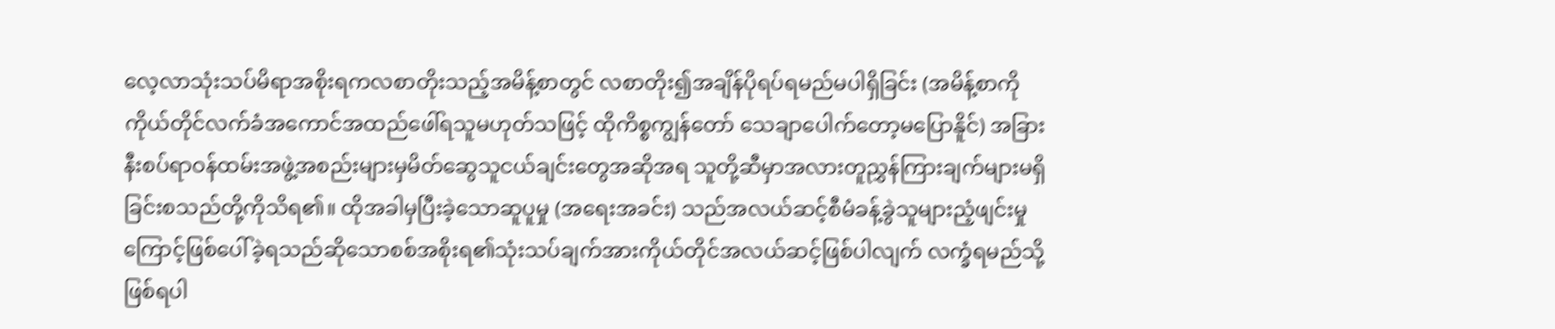လေ့လာသုံးသပ်မိရာအစိုးရကလစာတိုးသည့်အမိန့်စာတွင် လစာတိုး၍အချိန်ပိုရပ်ရမည်မပါရှိခြင်း (အမိန့်စာကိုကိုယ်တိုင်လက်ခံအကောင်အထည်ဖေါ်ရသူမဟုတ်သဖြင့် ထိုကိစ္စကျွန်တော် သေချာပေါက်တော့မပြောနိူင်) အခြားနီးစပ်ရာဝန်ထမ်းအဖွဲ့အစည်းများမှမိတ်ဆွေသူငယ်ချင်းတွေအဆိုအရ သူတို့ဆီမှာအလားတူညွှန်ကြားချက်များမရှိခြင်းစသည်တို့ကိုသိရ၏။ ထိုအခါမှပြီးခဲ့သောဆူပူမှု (အရေးအခင်း) သည်အလယ်ဆင့်စီမံခန့်ခွဲသူများညံ့ဖျင်းမှုကြောင့်ဖြစ်ပေါ်ခဲ့ရသည်ဆိုသောစစ်အစိုးရ၏သုံးသပ်ချက်အားကိုယ်တိုင်အလယ်ဆင့်ဖြစ်ပါလျက် လက္ခံရမည်သို့ဖြစ်ရပါ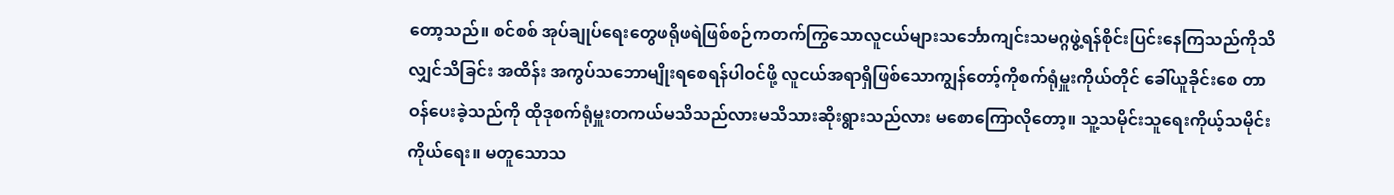တော့သည်။ စင်စစ် အုပ်ချုပ်ရေးတွေဖရိုဖရဲဖြစ်စဉ်ကတက်ကြွသောလူငယ်များသင်္ဘောကျင်းသမဂ္ဂဖွဲ့ရန်စိုင်းပြင်းနေကြသည်ကိုသိလျှင်သိခြင်း အထိန်း အကွပ်သဘောမျိုးရစေရန်ပါဝင်ဖို့ လူငယ်အရာရှိဖြစ်သောကျွန်တော့်ကိုစက်ရုံမှူးကိုယ်တိုင် ခေါ်ယူခိုင်းစေ တာဝန်ပေးခဲ့သည်ကို ထိုဒုစက်ရုံမှူးတကယ်မသိသည်လားမသိသားဆိုးရွားသည်လား မစောကြောလိုတော့။ သူ့သမိုင်းသူရေးကိုယ့်သမိုင်းကိုယ်ရေး။ မတူသောသ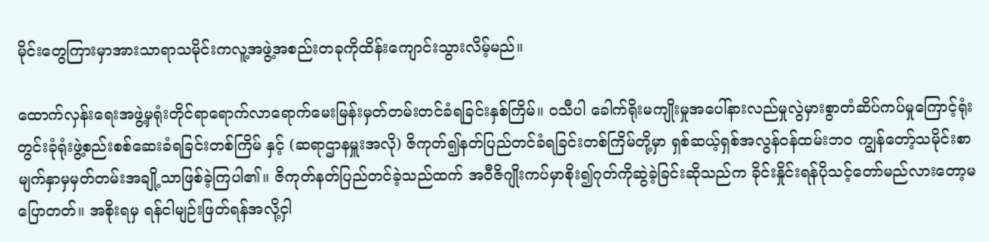မိုင်းတွေကြားမှာအားသာရာသမိုင်းကလူ့အဖွဲ့အစည်းတခုကိုထိန်းကျောင်းသွားလိမ့်မည်။

ထောက်လှန်းရေးအဖွဲ့မှရုံးတိုင်ရာရောက်လာရောက်မေးမြန်းမှတ်တမ်းတင်ခံရခြင်းနှစ်ကြိမ်။ ဝသီပါ ခေါက်ရိုးမကျိုးမှုအပေါ်နားလည်မှုလွဲမှားစွာတံဆိပ်ကပ်မှုကြောင့်ရုံးတွင်းခုံရုံးဖွဲ့စည်းစစ်ဆေးခံရခြင်းတစ်ကြိမ် နှင့် (ဆရာဌာနမှူးအလို) ဇိကုတ်၍နတ်ပြည်တင်ခံရခြင်းတစ်ကြိမ်တို့မှာ ရှစ်ဆယ့်ရှစ်အလွန်ဝန်ထမ်းဘဝ ကျွန်တော့်သမိုင်းစာမျက်နှာမှမှတ်တမ်းအချို့သာဖြစ်ခဲ့ကြပါ၏။ ဇိကုတ်နတ်ပြည်တင်ခဲ့သည်ထက် အဝီဇိဂျိုးကပ်မှာစိုး၍ဂုတ်ကိုဆွဲခဲ့ခြင်းဆိုသည်က ခိုင်းနှိုင်းရန်ပိုသင့်တော်မည်လားတော့မပြောတတ်။ အစိုးရမှ ရန်ငါမျဉ်းဖြတ်ရန်အလို့ငှါ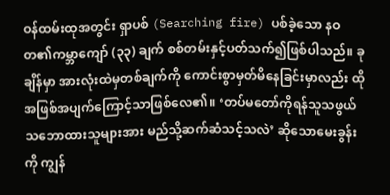ဝန်ထမ်းထုအတွင်း ရှာပစ် (Searching fire) ပစ်ခဲ့သော နဝတ၏ကမ္ဘာကျော် (၃၃) ချက် စစ်တမ်းနှင့်ပတ်သက်၍ဖြစ်ပါသည်။ ခုချိန်မှာ အားလုံးထဲမှတစ်ချက်ကို ကောင်းစွာမှတ်မိနေခြင်းမှာလည်း ထိုအဖြစ်အပျက်ကြောင့်သာဖြစ်လေ၏။ ‘တပ်မတော်ကိုရန်သူသဖွယ်သဘောထားသူများအား မည်သို့ဆက်ဆံသင့်သလဲ’ ဆိုသောမေးခွန်းကို ကျွန်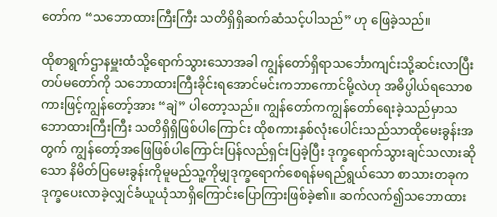တော်က “သဘောထားကြီးကြီး သတိရှိရှိဆက်ဆံသင့်ပါသည်” ဟု ဖြေခဲ့သည်။

ထိုစာရွက်ဌာနမှူးထံသို့ရောက်သွားသောအခါ ကျွန်တော်ရှိရာသင်္ဘောကျင်းသို့ဆင်းလာပြီး တပ်မတော်ကို သဘောထားကြီးခိုင်းရအောင်မင်းကဘာကောင်မို့လဲဟု အဓိပ္ပါယ်ရသောစကားဖြင့်ကျွန်တော့်အား “ချဲ” ပါတော့သည်။ ကျွန်တော်ကကျွန်တော်ရေးခဲ့သည်မှာသဘောထားကြီးကြီး သတိရှိရှိဖြစ်ပါကြောင်း ထိုစကားနှစ်လုံးပေါင်းသည်သာထိုမေးခွန်းအတွက် ကျွန်တော့်အဖြေဖြစ်ပါကြောင်းပြန်လည်ရှင်းပြခဲ့ပြီး ဒုက္ခရောက်သွားချင်သလားဆိုသော နိမိတ်ပြမေးခွန်းကိုမူမည်သူ့ကိုမျှဒုက္ခရောက်စေရန်မရည်ရွယ်သော စာသားတခုက ဒုက္ခပေးလာခဲ့လျှင်ခံယူယုံသာရှိကြောင်းပြောကြားဖြစ်ခဲ့၏။ ဆက်လက်၍သဘောထား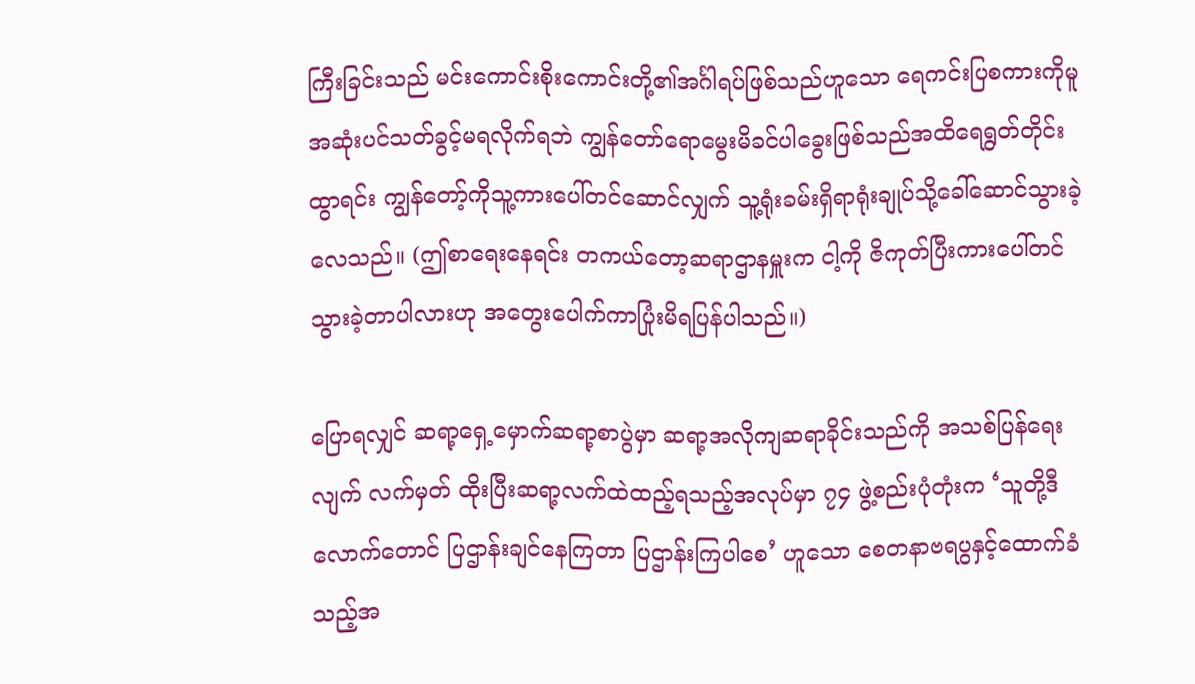ကြီးခြင်းသည် မင်းကောင်းစိုးကောင်းတို့၏အင်္ဂါရပ်ဖြစ်သည်ဟူသော ရေကင်းပြစကားကိုမူအဆုံးပင်သတ်ခွင့်မရလိုက်ရဘဲ ကျွန်တော်ရောမွေးမိခင်ပါခွေးဖြစ်သည်အထိရေရွတ်တိုင်းထွာရင်း ကျွန်တော့်ကိုသူ့ကားပေါ်တင်ဆောင်လျှက် သူ့ရုံးခမ်းရှိရာရုံးချုပ်သို့ခေါ်ဆောင်သွားခဲ့လေသည်။ (ဤစာရေးနေရင်း တကယ်တော့ဆရာဌာနမှူးက ငါ့ကို ဇိကုတ်ပြီးကားပေါ်တင်သွားခဲ့တာပါလားဟု အတွေးပေါက်ကာပြုံးမိရပြန်ပါသည်။)

ပြောရလျှင် ဆရာ့ရှေ့မှောက်ဆရာ့စာပွဲမှာ ဆရာ့အလိုကျဆရာခိုင်းသည်ကို အသစ်ပြန်ရေးလျက် လက်မှတ် ထိုးပြီးဆရာ့လက်ထဲထည့်ရသည့်အလုပ်မှာ ၇၄ ဖွဲ့စည်းပုံတုံးက ‘သူတို့ဒီလောက်တောင် ပြဌာန်းချင်နေကြတာ ပြဌာန်းကြပါစေ’ ဟူသော စေတနာဗရပွနှင့်ထောက်ခံသည့်အ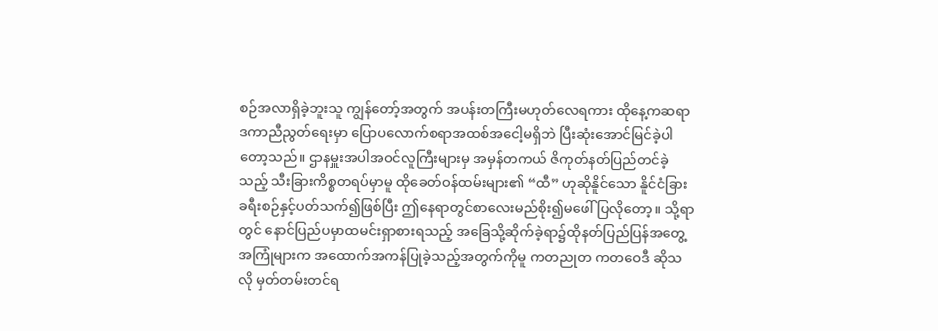စဉ်အလာရှိခဲ့ဘူးသူ ကျွန်တော့်အတွက် အပန်းတကြီးမဟုတ်လေရကား ထိုနေ့ကဆရာဒကာညီညွတ်ရေးမှာ ပြောပလောက်စရာအထစ်အငေါ့မရှိဘဲ ပြီးဆုံးအောင်မြင်ခဲ့ပါတော့သည်။ ဌာနမှူးအပါအဝင်လူကြီးများမှ အမှန်တကယ် ဇိကုတ်နတ်ပြည်တင်ခဲ့သည့် သီးခြားကိစ္စတရပ်မှာမူ ထိုခေတ်ဝန်ထမ်းများ၏ “ထီ” ဟုဆိုနိူင်သော နိူင်ငံခြားခရီးစဉ်နှင့်ပတ်သက်၍ဖြစ်ပြီး ဤနေရာတွင်စာလေးမည်စိုး၍မဖေါ်ပြလိုတော့။ သို့ရာတွင် နောင်ပြည်ပမှာထမင်းရှာစားရသည့် အခြေသို့ဆိုက်ခဲ့ရာ၌ထိုနတ်ပြည်ပြန်အတွေ့အကြုံများက အထောက်အကန်ပြုခဲ့သည့်အတွက်ကိုမူ ကတညုတ ကတဝေဒီ ဆိုသလို မှတ်တမ်းတင်ရ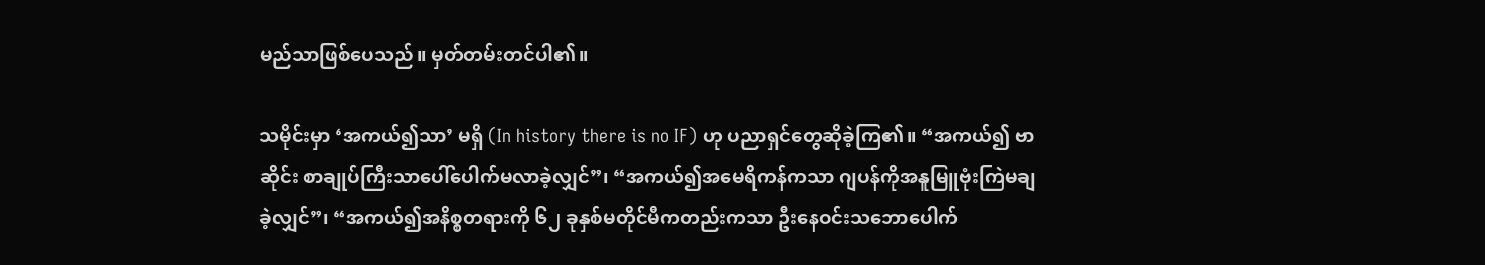မည်သာဖြစ်ပေသည်။ မှတ်တမ်းတင်ပါ၏။

သမိုင်းမှာ ‘အကယ်၍သာ’ မရှိ (In history there is no IF) ဟု ပညာရှင်တွေဆိုခဲ့ကြ၏။ “အကယ်၍ ဗာဆိုင်း စာချုပ်ကြီးသာပေါ်ပေါက်မလာခဲ့လျှင်”၊ “အကယ်၍အမေရိကန်ကသာ ဂျပန်ကိုအနူမြူဗုံးကြဲမချခဲ့လျှင်”၊ “အကယ်၍အနိစ္စတရားကို ၆၂ ခုနှစ်မတိုင်မီကတည်းကသာ ဦးနေဝင်းသဘောပေါက်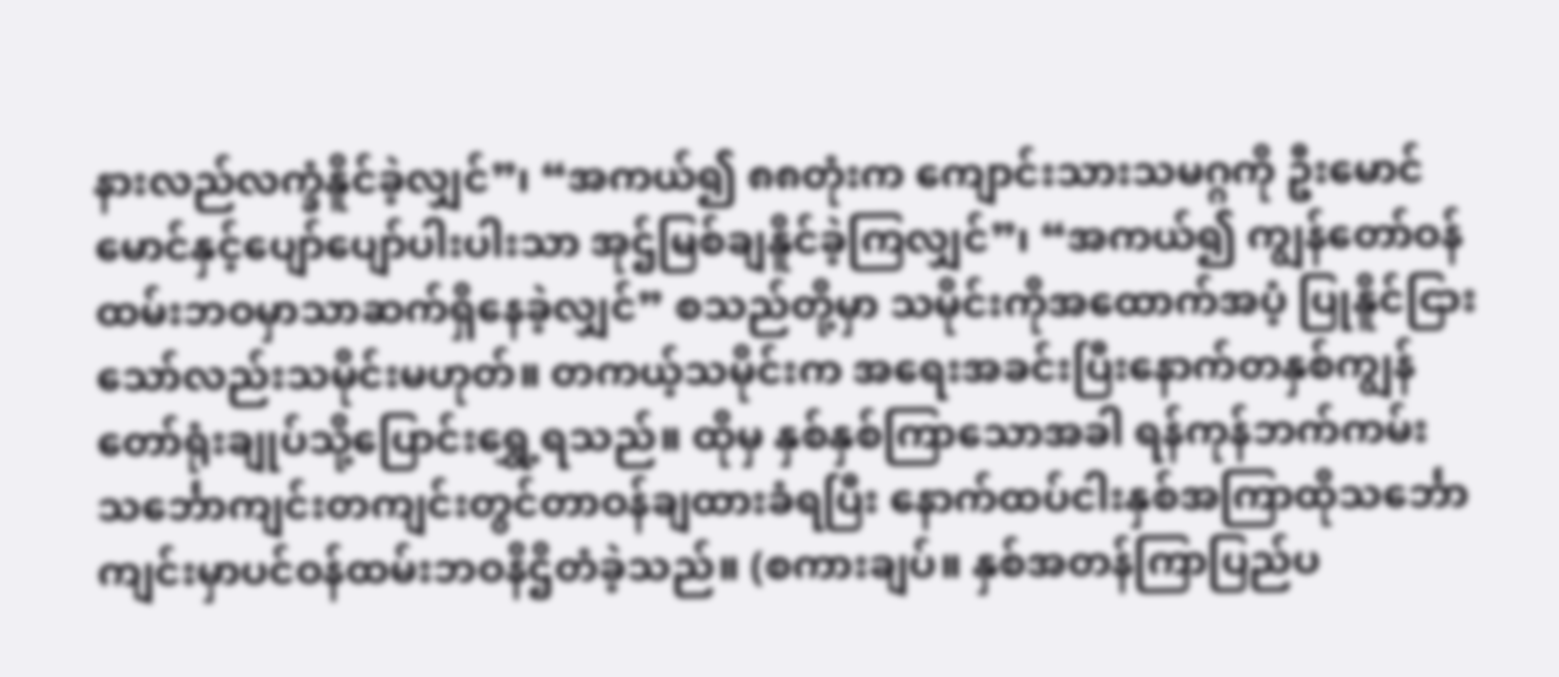နားလည်လက္ခံနိူင်ခဲ့လျှင်”၊ “အကယ်၍ ၈၈တုံးက ကျောင်းသားသမဂ္ဂကို ဦးမောင်မောင်နှင့်ပျော်ပျော်ပါးပါးသာ အုဌ်မြစ်ချနိူင်ခဲ့ကြလျှင်”၊ “အကယ်၍ ကျွန်တော်ဝန်ထမ်းဘဝမှာသာဆက်ရှိနေခဲ့လျှင်” စသည်တို့မှာ သမိုင်းကိုအထောက်အပံ့ ပြုနိူင်ငြားသော်လည်းသမိုင်းမဟုတ်။ တကယ့်သမိုင်းက အရေးအခင်းပြီးနောက်တနှစ်ကျွန်တော်ရုံးချုပ်သို့ပြောင်းရွှေ့ရသည်။ ထိုမှ နှစ်နှစ်ကြာသောအခါ ရန်ကုန်ဘက်ကမ်း သင်္ဘောကျင်းတကျင်းတွင်တာဝန်ချထားခံရပြီး နောက်ထပ်ငါးနှစ်အကြာထိုသင်္ဘောကျင်းမှာပင်ဝန်ထမ်းဘဝနိဌိတံခဲ့သည်။ (စကားချပ်။ နှစ်အတန်ကြာပြည်ပ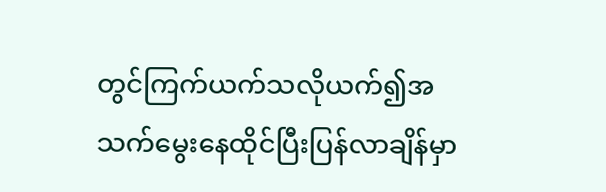တွင်ကြက်ယက်သလိုယက်၍အသက်မွေးနေထိုင်ပြီးပြန်လာချိန်မှာ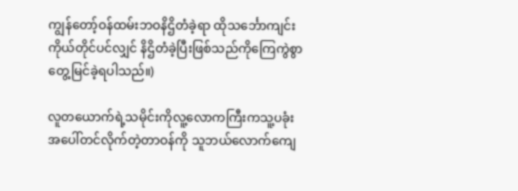ကျွန်တော့်ဝန်ထမ်းဘဝနိဌိတံခဲ့ရာ ထိုသင်္ဘောကျင်းကိုယ်တိုင်ပင်လျှင် နိဌိတံခဲ့ပြီးဖြစ်သည်ကိုကြေကွဲစွာတွေ့မြင်ခဲ့ရပါသည်။)

လူတယောက်ရဲ့သမိုင်းကိုလူ့လောကကြီးကသူ့ပခုံးအပေါ်တင်လိုက်တဲ့တာဝန်ကို သူဘယ်လောက်ကျေ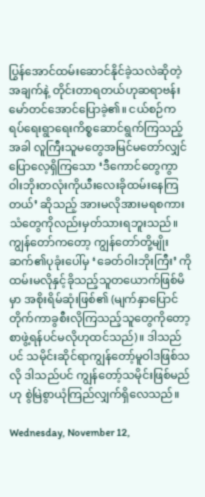ပြွန်အောင်ထမ်းဆောင်နိုင်ခဲ့သလဲဆိုတဲ့အချက်နဲ့ တိုင်းတာရတယ်ဟုဆရာဗန်းမော်တင်အောင်ပြောခဲ့၏။ ငယ်စဉ်က ရပ်ရေးရွာရေးကိစ္စဆောင်ရွက်ကြသည့်အခါ လူကြီးသူမတွေအမြင်မတော်လျှင်ပြောလေ့ရှိကြသော ‘ဒီကောင်တွေကွာ ဝါးဘိုးတလုံးကိုယီးလေးခိုထမ်းနေကြတယ်’ ဆိုသည့် အားမလိုအားမရစကားသံတွေကိုလည်းမှတ်သားရဘူးသည်။ ကျွန်တော်ကတော့ ကျွန်တော်တို့မျိုးဆက်၏ပုခုံးပေါ်မှ ‘ခေတ်ဝါးဘိုးကြီး’ ကို ထမ်းမလိုနှင့်ခိုသည့်သူတယောက်ဖြစ်မိမှာ အစိုးရိမ်ဆုံးဖြစ်၏ (မျက်နှာပြောင်တိုက်ကာခွစီးလိုကြသည့်သူတွေကိုတော့စာဖွဲ့ရန်ပင်မလိုဟုထင်သည်)။ ဒါသည်ပင် သမိုင်းဆိုင်ရာကျွန်တော့်မူဝါဒဖြစ်သလို ဒါသည်ပင် ကျွန်တော့်သမိုင်းဖြစ်မည်ဟု စွဲမြဲစွာယုံကြည်လျှက်ရှိလေသည်။

Wednesday, November 12,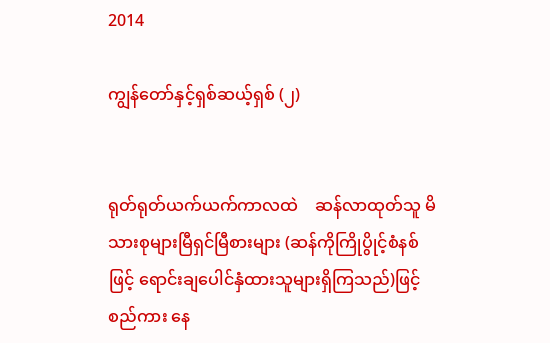2014

ကျွန်တော်နှင့်ရှစ်ဆယ့်ရှစ် (၂)


ရုတ်ရုတ်ယက်ယက်ကာလထဲ    ဆန်လာထုတ်သူ မိသားစုများမြီရှင်မြီစားများ (ဆန်ကိုကြိုပွိုင့်စံနစ်ဖြင့် ရောင်းချပေါင်နှံထားသူများရှိကြသည်)ဖြင့် စည်ကား နေ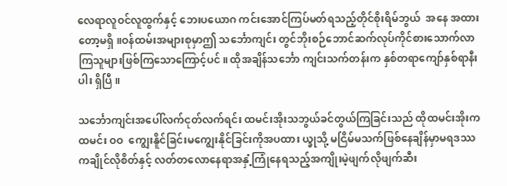လေရာလူဝင်လူထွက်နှင့် ဘေးပယောဂ ကင်းအောင်ကြပ်မတ်ရသည့်တိုင်စိုးရိမ်ဘွယ်  အနေ အထားတော့မရှိ။ဝန်ထမ်းအများစုမှာဤ သင်္ဘောကျင်း တွင်ဘိုးစဉ်ဘောင်ဆက်လုပ်ကိုင်စားသောက်လာကြသူများဖြစ်ကြသောကြောင့်ပင်။ ထိုအချိန်သင်္ဘော ကျင်းသက်တန်းက နှစ်တရာကျော်နှစ်ရာနီးပါး ရှိပြီ။

သင်္ဘောကျင်းအပေါ်လက်ငုတ်လက်ရင်း ထမင်းအိုးသဘွယ်ခင်တွယ်ကြခြင်းသည် ထိုထမင်းအိုးကထမင်း ဝဝ  ကျွေးနိူင်ခြင်းမကျွေးနိုင်ခြင်းကိုအပထား ယ္ခုသို့ မငြိမ်မသက်ဖြစ်နေချိန်မှာမရဒဿကချိုင်လိုစိတ်နှင့် လတ်တလောနေရာအနှံ့ကြုံနေရသည့်အကျိုးမဲ့ဖျက်လိုဖျက်ဆီး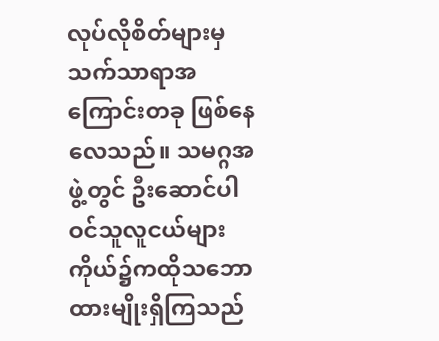လုပ်လိုစိတ်များမှ သက်သာရာအကြောင်းတခု ဖြစ်နေလေသည်။ သမဂ္ဂအဖွဲ့တွင် ဦးဆောင်ပါဝင်သူလူငယ်များကိုယ်၌ကထိုသဘောထားမျိုးရှိကြသည်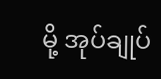မို့ အုပ်ချုပ်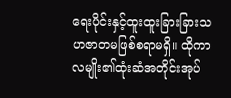ရေးပိုင်းနှင့်ထူးထူးခြားခြားသဟဇာတမဖြစ်စရာမရှိ။ ထိုကာလမျိုး၏ထုံးဆံအတိုင်းအုပ်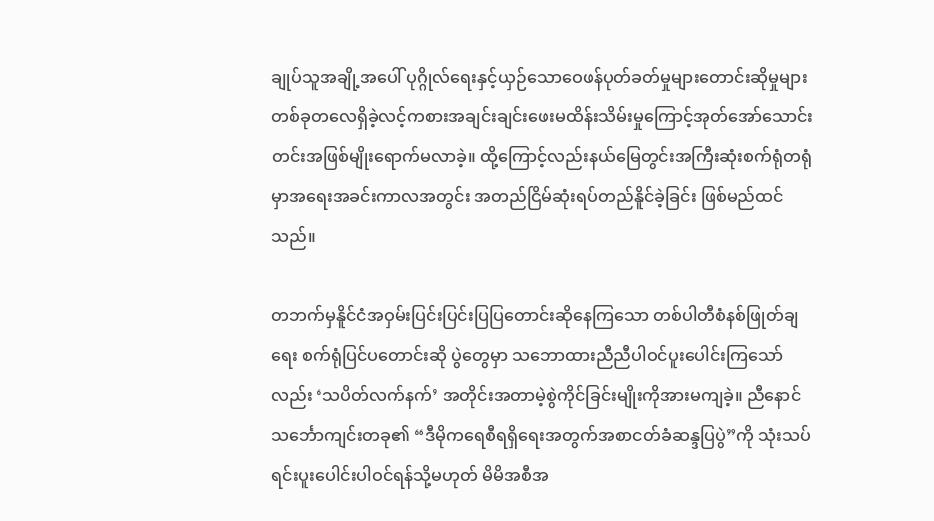ချုပ်သူအချို့အပေါ် ပုဂ္ဂိုလ်ရေးနှင့်ယှဉ်သောဝေဖန်ပုတ်ခတ်မှုများတောင်းဆိုမှုများတစ်ခုတလေရှိခဲ့လင့်ကစားအချင်းချင်းဖေးမထိန်းသိမ်းမှုကြောင့်အုတ်အော်သောင်းတင်းအဖြစ်မျိုးရောက်မလာခဲ့။ ထို့ကြောင့်လည်းနယ်မြေတွင်းအကြီးဆုံးစက်ရုံတရုံမှာအရေးအခင်းကာလအတွင်း အတည်ငြိမ်ဆုံးရပ်တည်နိူင်ခဲ့ခြင်း ဖြစ်မည်ထင်သည်။

တဘက်မှနိူင်ငံအဝှမ်းပြင်းပြင်းပြပြတောင်းဆိုနေကြသော တစ်ပါတီစံနစ်ဖြုတ်ချရေး စက်ရုံပြင်ပတောင်းဆို ပွဲတွေမှာ သဘောထားညီညီပါဝင်ပူးပေါင်းကြသော်လည်း ‘သပိတ်လက်နက်’ အတိုင်းအတာမဲ့စွဲကိုင်ခြင်းမျိုးကိုအားမကျခဲ့။ ညီနောင်သင်္ဘောကျင်းတခု၏ “ဒီမိုကရေစီရရှိရေးအတွက်အစာငတ်ခံဆန္ဒပြပွဲ”ကို သုံးသပ်ရင်းပူးပေါင်းပါဝင်ရန်သို့မဟုတ် မိမိအစီအ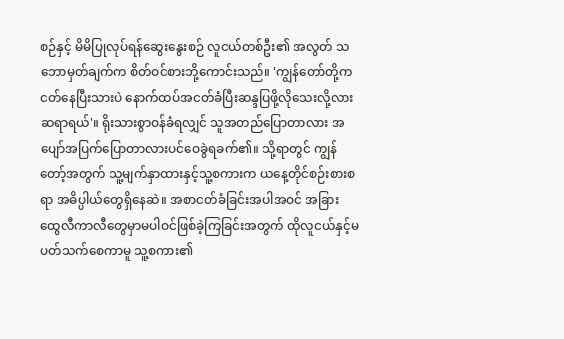စဉ်နှင့် မိမိပြုလုပ်ရန်ဆွေးနွေးစဉ် လူငယ်တစ်ဦး၏ အလွတ် သဘောမှတ်ချက်က စိတ်ဝင်စားဘို့ကောင်းသည်။ 'ကျွန်တော်တို့ကငတ်နေပြီးသားပဲ နောက်ထပ်အငတ်ခံပြီးဆန္ဒပြဖို့လိုသေးလို့လားဆရာရယ်'။ ရိုးသားစွာဝန်ခံရလျှင် သူအတည်ပြောတာလား အပျော်အပြက်ပြောတာလားပင်ဝေခွဲရခက်၏။ သို့ရာတွင် ကျွန်တော့်အတွက် သူ့မျက်နှာထားနှင့်သူ့စကားက ယနေ့တိုင်စဉ်းစားစရာ အဓိပ္ပါယ်တွေရှိနေဆဲ။ အစာငတ်ခံခြင်းအပါအဝင် အခြားထွေလီကာလီတွေမှာမပါဝင်ဖြစ်ခဲ့ကြခြင်းအတွက် ထိုလူငယ်နှင့်မပတ်သက်စေကာမူ သူ့စကား၏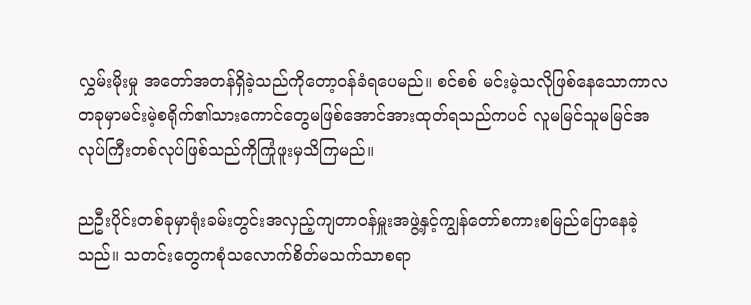လွှမ်းမိုးမှု အတော်အတန်ရှိခဲ့သည်ကိုတော့ဝန်ခံရပေမည်။ စင်စစ် မင်းမဲ့သလိုဖြစ်နေသောကာလတခုမှာမင်းမဲ့စရိုက်၏သားကောင်တွေမဖြစ်အောင်အားထုတ်ရသည်ကပင် လူမမြင်သူမမြင်အလုပ်ကြီးတစ်လုပ်ဖြစ်သည်ကိုကြုံဖူးမှသိကြမည်။

ညဦးပိုင်းတစ်ခုမှာရုံးခမ်းတွင်းအလှည့်ကျတာဝန်မှူးအဖွဲ့နှင့်ကျွန်တော်စကားစမြည်ပြောနေခဲ့သည်။ သတင်းတွေကစုံသလောက်စိတ်မသက်သာစရာ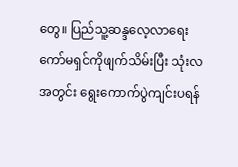တွေ။ ပြည်သူ့ဆန္ဒလေ့လာရေးကော်မရှင်ကိုဖျက်သိမ်းပြီး သုံးလအတွင်း ရွေးကောက်ပွဲကျင်းပရန်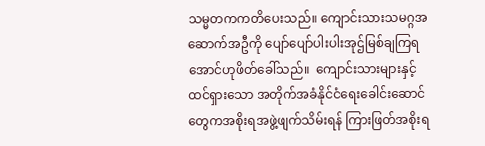သမ္မတကကတိပေးသည်။ ကျောင်းသားသမဂ္ဂအဆောက်အဦကို ပျော်ပျော်ပါးပါးအုဌ်မြစ်ချကြရအောင်ဟုဖိတ်ခေါ်သည်။  ကျောင်းသားများနှင့်ထင်ရှားသော အတိုက်အခံနိုင်ငံရေးခေါင်းဆောင်တွေကအစိုးရအဖွဲ့ဖျက်သိမ်းရန် ကြားဖြတ်အစိုးရ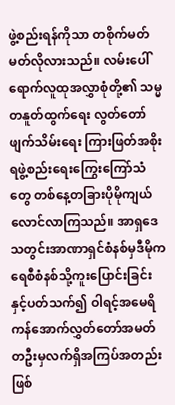ဖွဲ့စည်းရန်ကိုသာ တစိုက်မတ်မတ်လိုလားသည်။ လမ်းပေါ်ရောက်လူထုအလွှာစုံတို့၏ သမ္မတနူတ်ထွက်ရေး လွတ်တော်ဖျက်သိမ်းရေး ကြားဖြတ်အစိုးရဖွဲ့စည်းရေးကြွေးကြော်သံတွေ တစ်နေ့တခြားပိုမိုကျယ်လောင်လာကြသည်။ အာရှဒေသတွင်းအာဏာရှင်စံနစ်မှဒီမိုကရေစီစံနစ်သို့ကူးပြောင်းခြင်းနှင့်ပတ်သက်၍ ဝါရင့်အမေရိကန်အောက်လွှတ်တော်အမတ်တဦးမှလက်ရှိအကြပ်အတည်းဖြစ်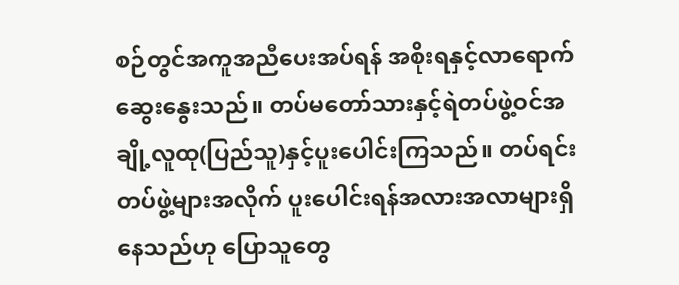စဉ်တွင်အကူအညီပေးအပ်ရန် အစိုးရနှင့်လာရောက်ဆွေးနွေးသည်။ တပ်မတော်သားနှင့်ရဲတပ်ဖွဲ့ဝင်အချို့လူထု(ပြည်သူ)နှင့်ပူးပေါင်းကြသည်။ တပ်ရင်းတပ်ဖွဲ့များအလိုက် ပူးပေါင်းရန်အလားအလာများရှိနေသည်ဟု ပြောသူတွေ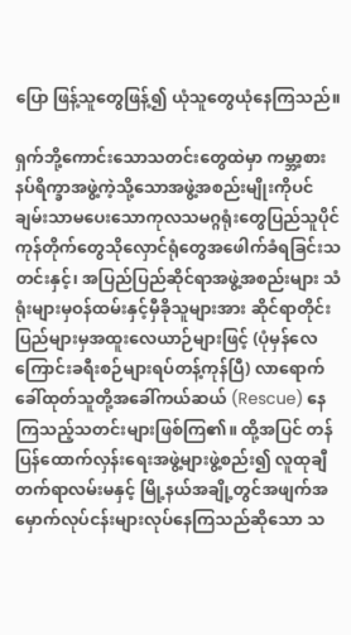ပြော ဖြန့်သူတွေဖြန့်၍ ယုံသူတွေယုံနေကြသည်။

ရှက်ဘို့ကောင်းသောသတင်းတွေထဲမှာ ကမ္ဘာ့စားနပ်ရိက္ခာအဖွဲ့ကဲ့သို့သောအဖွဲ့အစည်းမျိုးကိုပင်ချမ်းသာမပေးသောကုလသမဂ္ဂရုံးတွေပြည်သူပိုင်ကုန်တိုက်တွေသိုလှောင်ရုံတွေအဖေါက်ခံရခြင်းသတင်းနှင့်၊ အပြည်ပြည်ဆိုင်ရာအဖွဲ့အစည်းများ သံရုံးများမှဝန်ထမ်းနှင့်မှီခိုသူများအား ဆိုင်ရာတိုင်းပြည်များမှအထူးလေယာဉ်များဖြင့် (ပုံမှန်လေကြောင်းခရီးစဉ်များရပ်တန့်ကုန်ပြီ) လာရောက်ခေါ်ထုတ်သူတို့အခေါ်ကယ်ဆယ် (Rescue) နေကြသည့်သတင်းများဖြစ်ကြ၏။ ထို့အပြင် တန်ပြန်ထောက်လှန်းရေးအဖွဲ့များဖွဲ့စည်း၍ လူထုချီတက်ရာလမ်းမနှင့် မြို့နယ်အချို့တွင်အဖျက်အမှောက်လုပ်ငန်းများလုပ်နေကြသည်ဆိုသော သ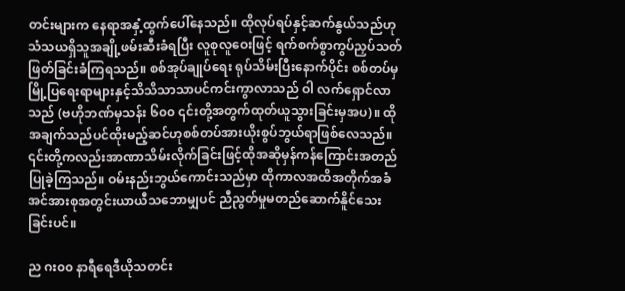တင်းများက နေရာအနှံ့ထွက်ပေါ်နေသည်။ ထိုလုပ်ရပ်နှင့်ဆက်နွယ်သည်ဟုသံသယရှိသူအချို့ဖမ်းဆီးခံရပြီး လူစုလူဝေးဖြင့် ရက်စက်စွာကွပ်ညှပ်သတ်ဖြတ်ခြင်းခံကြရသည်။ စစ်အုပ်ချုပ်ရေး ရုပ်သိမ်းပြီးနောက်ပိုင်း စစ်တပ်မှ မြို့ပြရေးရာများနှင့်သိသိသာသာပင်ကင်းကွာလာသည် ဝါ လက်ရှောင်လာသည် (ဗဟိုဘဏ်မှသန်း ၆၀၀ ၎င်းတို့အတွက်ထုတ်ယူသွားခြင်းမှအပ)။ ထိုအချက်သည်ပင်ထိုးမည့်ဆင်ဟုစစ်တပ်အားယိုးစွပ်ဘွယ်ရာဖြစ်လေသည်။ ၎င်းတို့ကလည်းအာဏာသိမ်းလိုက်ခြင်းဖြင့်ထိုအဆိုမှန်ကန်ကြောင်းအတည်ပြုခဲ့ကြသည်။ ဝမ်းနည်းဘွယ်ကောင်းသည်မှာ ထိုကာလအထိအတိုက်အခံအင်အားစုအတွင်းယာယီသဘောမျှပင် ညီညွတ်မှုမတည်ဆောက်နိူင်သေးခြင်းပင်။

ည ဂး၀၀ နာရီရေဒီယိုသတင်း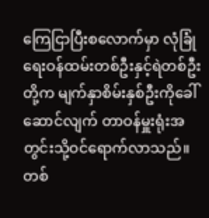ကြေငြာပြီးစလောက်မှာ လုံခြုံရေးဝန်ထမ်းတစ်ဦးနှင့်ရဲတစ်ဦးတို့က မျက်နှာစိမ်းနှစ်ဦးကိုခေါ်ဆောင်လျက် တာဝန်မှူးရုံးအတွင်းသို့ဝင်ရောက်လာသည်။ တစ်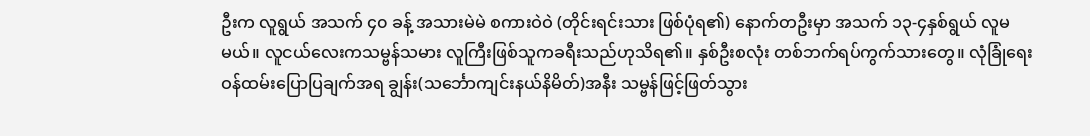ဦးက လူရွယ် အသက် ၄၀ ခန့် အသားမဲမဲ စကားဝဲဝဲ (တိုင်းရင်းသား ဖြစ်ပုံရ၏) နောက်တဦးမှာ အသက် ၁၃-၄နှစ်ရွယ် လူမမယ်။ လူငယ်လေးကသမ္ဗန်သမား လူကြီးဖြစ်သူကခရီးသည်ဟုသိရ၏။ နှစ်ဦးစလုံး တစ်ဘက်ရပ်ကွက်သားတွေ။ လုံခြုံရေးဝန်ထမ်းပြောပြချက်အရ ချွန်း(သင်္ဘောကျင်းနယ်နိမိတ်)အနီး သမ္ဗန်ဖြင့်ဖြတ်သွား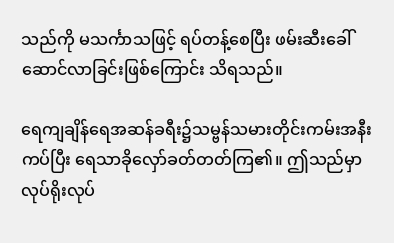သည်ကို မသင်္ကာသဖြင့် ရပ်တန့်စေပြီး ဖမ်းဆီးခေါ်ဆောင်လာခြင်းဖြစ်ကြောင်း သိရသည်။

ရေကျချိန်ရေအဆန်ခရီး၌သမ္ဗန်သမားတိုင်းကမ်းအနီးကပ်ပြီး ရေသာခိုလှော်ခတ်တတ်ကြ၏။ ဤသည်မှာ လုပ်ရိုးလုပ်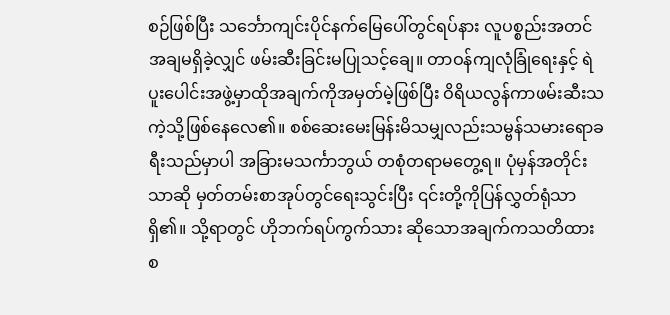စဉ်ဖြစ်ပြီး သင်္ဘောကျင်းပိုင်နက်မြေပေါ်တွင်ရပ်နား လူပစ္စည်းအတင်အချမရှိခဲ့လျှင် ဖမ်းဆီးခြင်းမပြုသင့်ချေ။ တာဝန်ကျလုံခြုံရေးနှင့် ရဲပူးပေါင်းအဖွဲ့မှာထိုအချက်ကိုအမှတ်မဲ့ဖြစ်ပြီး ဝိရိယလွန်ကာဖမ်းဆီးသကဲ့သို့ဖြစ်နေလေ၏။ စစ်ဆေးမေးမြန်းမိသမျှလည်းသမ္ဗန်သမားရောခရီးသည်မှာပါ အခြားမသင်္ကာဘွယ် တစုံတရာမတွေ့ရ။ ပုံမှန်အတိုင်းသာဆို မှတ်တမ်းစာအုပ်တွင်ရေးသွင်းပြီး ၎င်းတို့ကိုပြန်လွှတ်ရုံသာရှိ၏။ သို့ရာတွင် ဟိုဘက်ရပ်ကွက်သား ဆိုသောအချက်ကသတိထားစ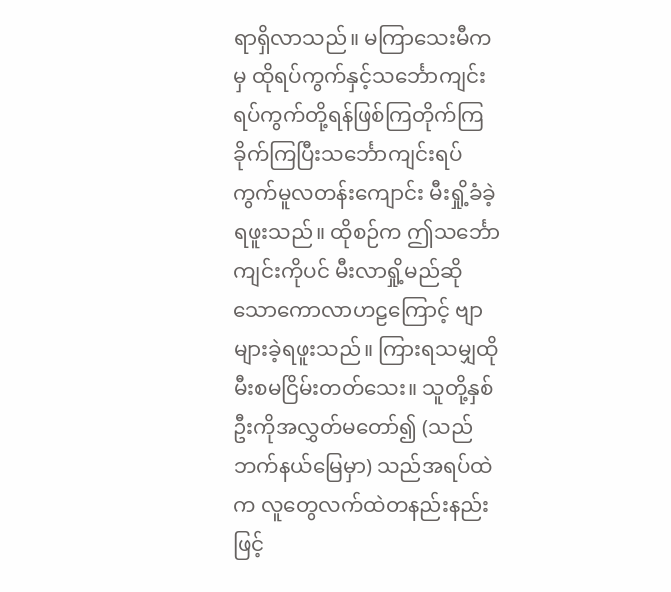ရာရှိလာသည်။ မကြာသေးမီကမှ ထိုရပ်ကွက်နှင့်သင်္ဘောကျင်းရပ်ကွက်တို့ရန်ဖြစ်ကြတိုက်ကြခိုက်ကြပြီးသင်္ဘောကျင်းရပ်ကွက်မူလတန်းကျောင်း မီးရှို့ခံခဲ့ရဖူးသည်။ ထိုစဉ်က ဤသင်္ဘောကျင်းကိုပင် မီးလာရှို့မည်ဆိုသောကောလာဟဠကြောင့် ဗျာများခဲ့ရဖူးသည်။ ကြားရသမျှထိုမီးစမငြိမ်းတတ်သေး။ သူတို့နှစ်ဦးကိုအလွှတ်မတော်၍ (သည်ဘက်နယ်မြေမှာ) သည်အရပ်ထဲက လူတွေလက်ထဲတနည်းနည်းဖြင့်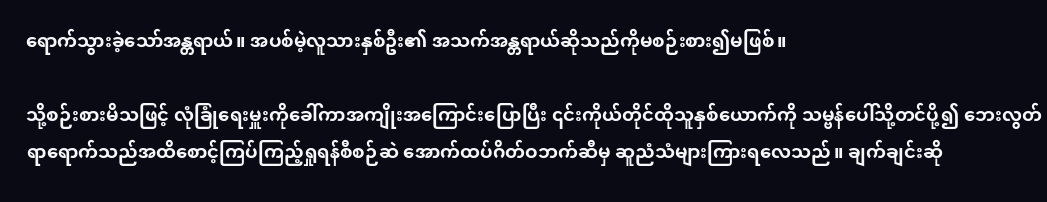ရောက်သွားခဲ့သော်အန္တရာယ်။ အပစ်မဲ့လူသားနှစ်ဦး၏ အသက်အန္တရာယ်ဆိုသည်ကိုမစဉ်းစား၍မဖြစ်။

သို့စဉ်းစားမိသဖြင့် လုံခြုံရေးမှူးကိုခေါ်ကာအကျိုးအကြောင်းပြောပြီး ၎င်းကိုယ်တိုင်ထိုသူနှစ်ယောက်ကို သမ္ဗန်ပေါ်သို့တင်ပို့၍ ဘေးလွတ်ရာရောက်သည်အထိစောင့်ကြပ်ကြည့်ရှုရန်စီစဉ်ဆဲ အောက်ထပ်ဂိတ်ဝဘက်ဆီမှ ဆူညံသံများကြားရလေသည်။ ချက်ချင်းဆို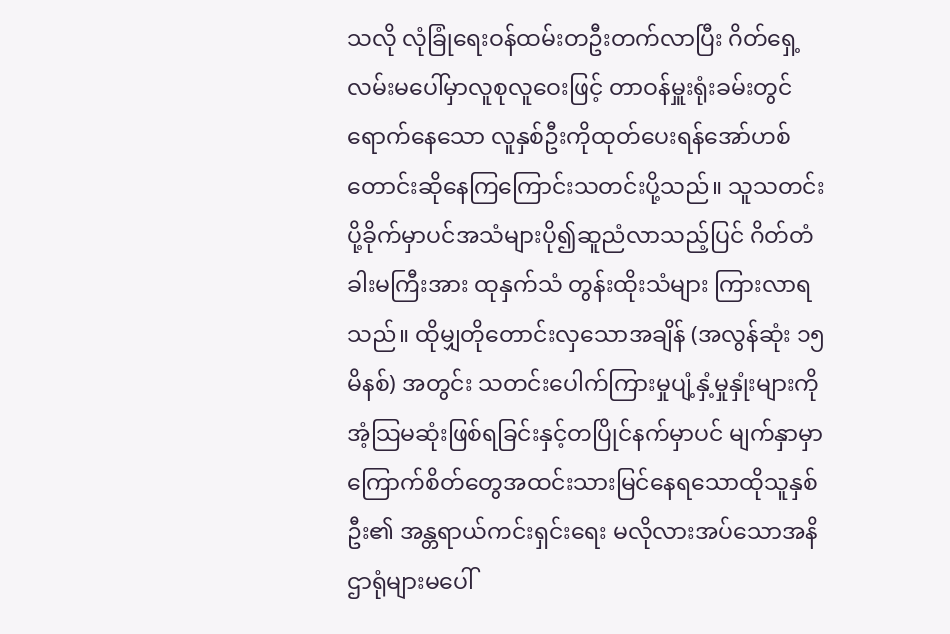သလို လုံခြုံရေးဝန်ထမ်းတဦးတက်လာပြီး ဂိတ်ရှေ့လမ်းမပေါ်မှာလူစုလူဝေးဖြင့် တာဝန်မှူးရုံးခမ်းတွင် ရောက်နေသော လူနှစ်ဦးကိုထုတ်ပေးရန်အော်ဟစ်တောင်းဆိုနေကြကြောင်းသတင်းပို့သည်။ သူသတင်းပို့ခိုက်မှာပင်အသံများပို၍ဆူညံလာသည့်ပြင် ဂိတ်တံခါးမကြီးအား ထုနှက်သံ တွန်းထိုးသံများ ကြားလာရသည်။ ထိုမျှတိုတောင်းလှသောအချိန် (အလွန်ဆုံး ၁၅ မိနစ်) အတွင်း သတင်းပေါက်ကြားမှုပျံ့နှံ့မှုနှုံးများကို အံ့သြမဆုံးဖြစ်ရခြင်းနှင့်တပြိုင်နက်မှာပင် မျက်နှာမှာကြောက်စိတ်တွေအထင်းသားမြင်နေရသောထိုသူနှစ်ဦး၏ အန္တရာယ်ကင်းရှင်းရေး မလိုလားအပ်သောအနိဌာရုံများမပေါ်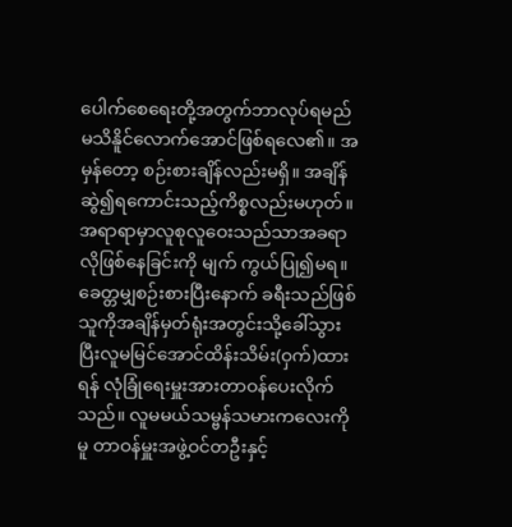ပေါက်စေရေးတို့အတွက်ဘာလုပ်ရမည်မသိနိူင်လောက်အောင်ဖြစ်ရလေ၏။ အမှန်တော့ စဉ်းစားချိန်လည်းမရှိ။ အချိန်ဆွဲ၍ရကောင်းသည့်ကိစ္စလည်းမဟုတ်။ အရာရာမှာလူစုလူဝေးသည်သာအခရာလိုဖြစ်နေခြင်းကို မျက် ကွယ်ပြု၍မရ။ ခေတ္တမျှစဉ်းစားပြီးနောက် ခရီးသည်ဖြစ်သူကိုအချိန်မှတ်ရုံးအတွင်းသို့ခေါ်သွားပြီးလူမမြင်အောင်ထိန်းသိမ်း(ဝှက်)ထားရန် လုံခြုံရေးမှူးအားတာဝန်ပေးလိုက်သည်။ လူမမယ်သမ္ဗန်သမားကလေးကိုမူ တာဝန်မှူးအဖွဲ့ဝင်တဦးနှင့်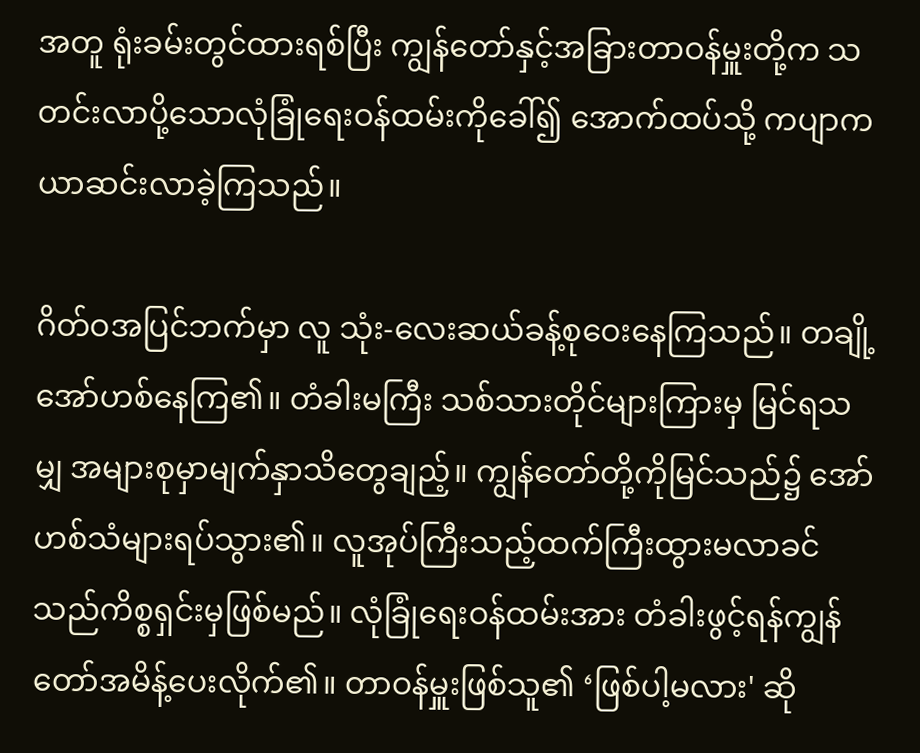အတူ ရုံးခမ်းတွင်ထားရစ်ပြီး ကျွန်တော်နှင့်အခြားတာဝန်မှူးတို့က သတင်းလာပို့သောလုံခြုံရေးဝန်ထမ်းကိုခေါ်၍ အောက်ထပ်သို့ ကပျာကယာဆင်းလာခဲ့ကြသည်။

ဂိတ်ဝအပြင်ဘက်မှာ လူ သုံး-လေးဆယ်ခန့်စုဝေးနေကြသည်။ တချို့အော်ဟစ်နေကြ၏။ တံခါးမကြီး သစ်သားတိုင်များကြားမှ မြင်ရသမျှ အများစုမှာမျက်နှာသိတွေချည့်။ ကျွန်တော်တို့ကိုမြင်သည်၌ အော်ဟစ်သံများရပ်သွား၏။ လူအုပ်ကြီးသည့်ထက်ကြီးထွားမလာခင်သည်ကိစ္စရှင်းမှဖြစ်မည်။ လုံခြုံရေးဝန်ထမ်းအား တံခါးဖွင့်ရန်ကျွန်တော်အမိန့်ပေးလိုက်၏။ တာဝန်မှူးဖြစ်သူ၏ ‘ဖြစ်ပါ့မလား' ဆို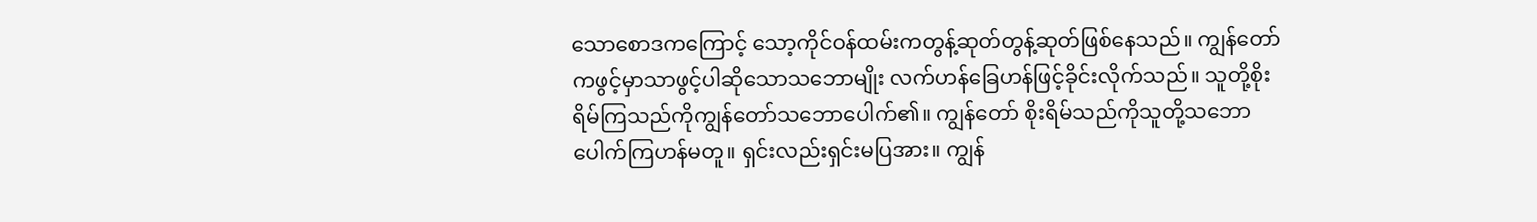သောစောဒကကြောင့် သော့ကိုင်ဝန်ထမ်းကတွန့်ဆုတ်တွန့်ဆုတ်ဖြစ်နေသည်။ ကျွန်တော်ကဖွင့်မှာသာဖွင့်ပါဆိုသောသဘောမျိုး လက်ဟန်ခြေဟန်ဖြင့်ခိုင်းလိုက်သည်။ သူတို့စိုးရိမ်ကြသည်ကိုကျွန်တော်သဘောပေါက်၏။ ကျွန်တော် စိုးရိမ်သည်ကိုသူတို့သဘောပေါက်ကြဟန်မတူ။ ရှင်းလည်းရှင်းမပြအား။ ကျွန်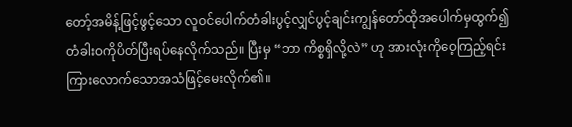တော့်အမိန့်ဖြင့်ဖွင့်သော လူဝင်ပေါက်တံခါးပွင့်လျှင်ပွင့်ချင်းကျွန်တော်ထိုအပေါက်မှထွက်၍တံခါးဝကိုပိတ်ပြီးရပ်နေလိုက်သည်။ ပြီးမှ “ဘာ ကိစ္စရှိလို့လဲ” ဟု အားလုံးကိုဝေ့ကြည့်ရင်းကြားလောက်သောအသံဖြင့်မေးလိုက်၏။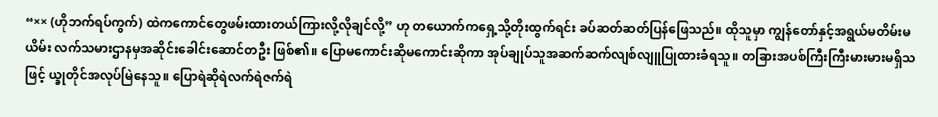“×× (ဟိုဘက်ရပ်ကွက်) ထဲကကောင်တွေဖမ်းထားတယ်ကြားလို့လိုချင်လို့” ဟု တယောက်ကရှေ့သို့တိုးထွက်ရင်း ခပ်ဆတ်ဆတ်ပြန်ဖြေသည်။ ထိုသူမှာ ကျွန်တော်နှင့်အရွယ်မတိမ်းမယိမ်း လက်သမားဌာနမှအဆိုင်းခေါင်းဆောင်တဦး ဖြစ်၏။ ပြောမကောင်းဆိုမကောင်းဆိုကာ အုပ်ချုပ်သူအဆက်ဆက်လျစ်လျူပြုထားခံရသူ။ တခြားအပစ်ကြီးကြီးမားမားမရှိသဖြင့် ယ္ခုတိုင်အလုပ်မြဲနေသူ။ ပြောရဲဆိုရဲလက်ရဲဇက်ရဲ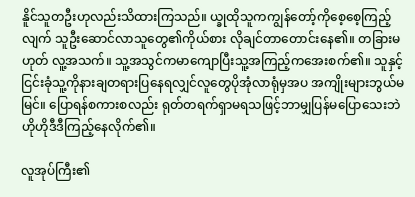နိူင်သူတဦးဟုလည်းသိထားကြသည်။ ယ္ခုထိုသူကကျွန်တော့်ကိုစေ့စေ့ကြည့်လျက် သူဦးဆောင်လာသူတွေ၏ကိုယ်စား လိုချင်တာတောင်းနေ၏။ တခြားမဟုတ် လူ့အသက်။ သူ့အသွင်ကမာကျောပြီးသူ့အကြည့်ကအေးစက်၏။ သူနှင့်ငြင်းခုံသူ့ကိုနားချတရားပြနေရလျှင်လူတွေပိုအုံလာရုံမှအပ အကျိုးများဘွယ်မမြင်။ ပြောရန်စကားစလည်း ရုတ်တရက်ရှာမရသဖြင့်ဘာမျှပြန်မပြောသေးဘဲဟိုဟိုဒီဒီကြည့်နေလိုက်၏။

လူအုပ်ကြီး၏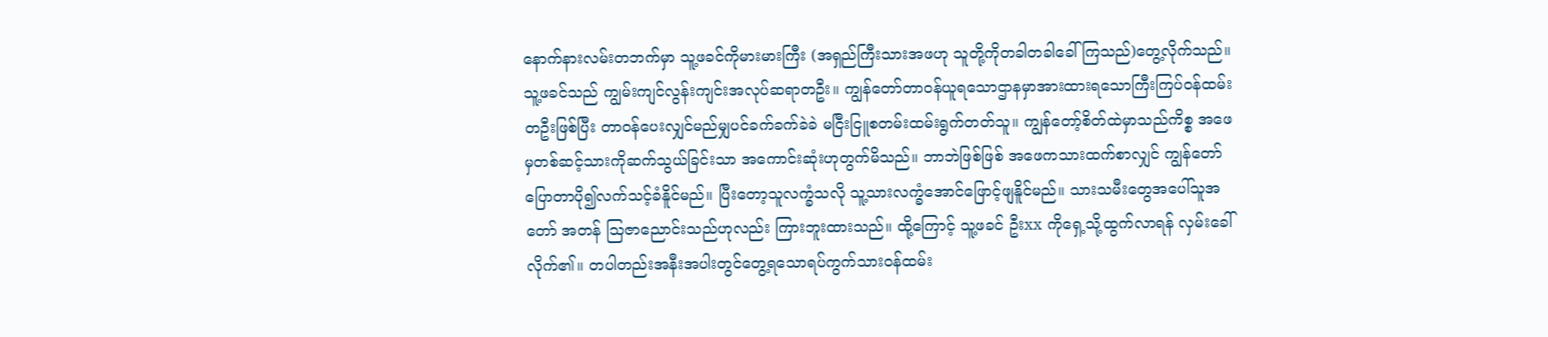နောက်နားလမ်းတဘက်မှာ သူ့ဖခင်ကိုမားမားကြီး (အရှည်ကြီးသားအဖဟု သူတို့ကိုတခါတခါခေါ်ကြသည်)တွေ့လိုက်သည်။ သူ့ဖခင်သည် ကျွမ်းကျင်လွန်းကျင်းအလုပ်ဆရာတဦး။ ကျွန်တော်တာဝန်ယူရသောဌာနမှာအားထားရသောကြီးကြပ်ဝန်ထမ်းတဦးဖြစ်ပြီး တာဝန်ပေးလျှင်မည်မျှပင်ခက်ခက်ခဲခဲ မငြီးငြူစတမ်းထမ်းရွက်တတ်သူ။ ကျွန်တော့်စိတ်ထဲမှာသည်ကိစ္စ အဖေမှတစ်ဆင့်သားကိုဆက်သွယ်ခြင်းသာ အကောင်းဆုံးဟုတွက်မိသည်။ ဘာဘဲဖြစ်ဖြစ် အဖေကသားထက်စာလျှင် ကျွန်တော်ပြောတာပို၍လက်သင့်ခံနိူင်မည်။ ပြီးတော့သူလက္ခံသလို သူ့သားလက္ခံအောင်ဖြောင့်ဖျနိူင်မည်။ သားသမီးတွေအပေါ်သူအတော် အတန် သြဇာညောင်းသည်ဟုလည်း ကြားဘူးထားသည်။ ထို့ကြောင့် သူ့ဖခင် ဦးxx ကိုရှေ့သို့ထွက်လာရန် လှမ်းခေါ်လိုက်၏။ တပါတည်းအနီးအပါးတွင်တွေ့ရသောရပ်ကွက်သားဝန်ထမ်း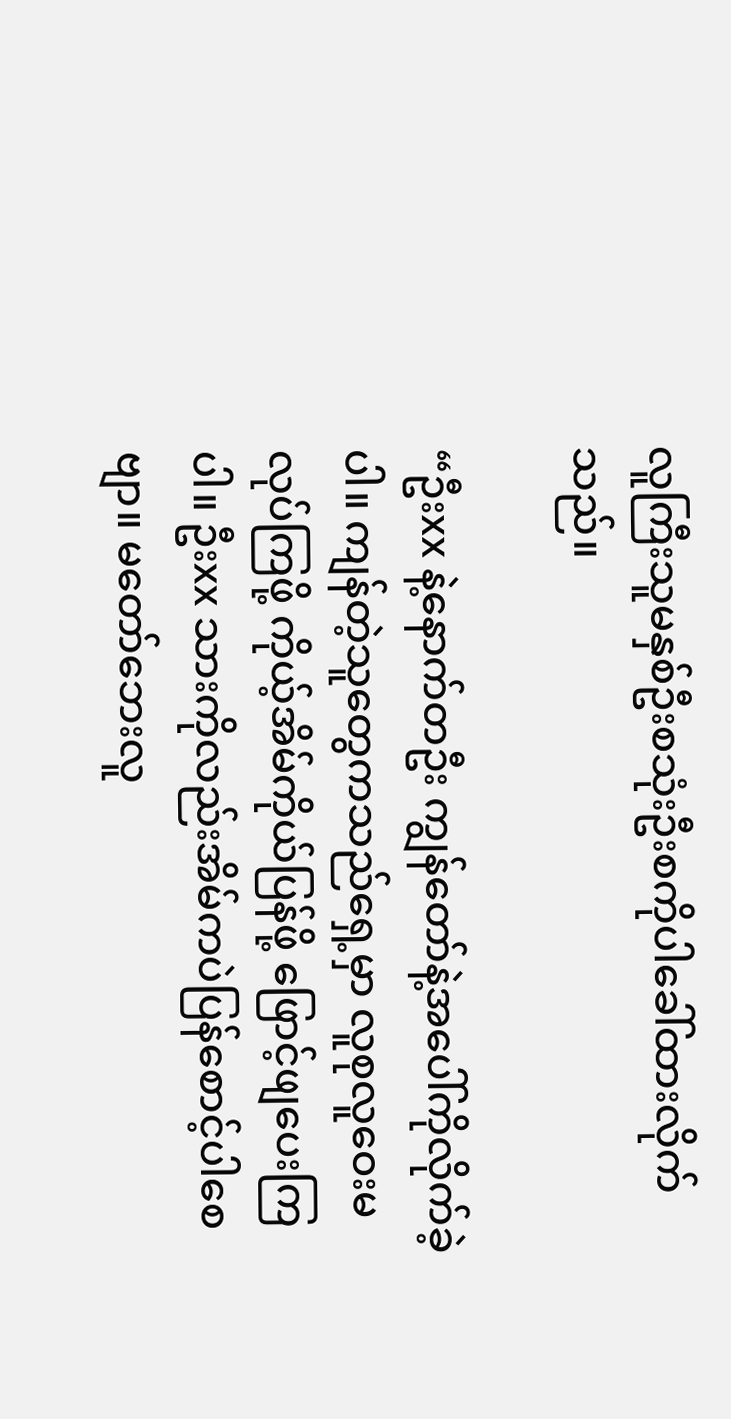လူကြီးသူမနှစ်ဦးစသုံးဦးစကိုပါခေါ်ထားလိုက်သည်။

“ဦးxx နဲ့နောက်တဦး ကျွန်တော်နဲ့အပေါ်ကိုလိုက်ခဲ့ပါ။ ကျန်တဲ့သူတွေကသည်ရှေ့မှာ လူစုလူဝေးမလုပ်ကြဖို့ ကိုယ့်အိမ်ကိုယ်ပြန်ဖို့ ဖြောင့်ဖျပေးကြပါ။ ဦးxx သားကိုလည်းအိမ်ကပဲပြန်စောင့်ပါစေဗျာ။ မတော်ဘေးလူ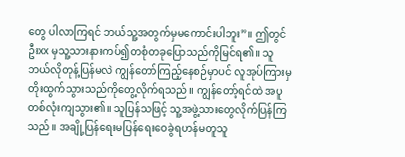တွေ ပါလာကြရင် ဘယ်သူ့အတွက်မှမကောင်းပါဘူး”။ ဤတွင် ဦးxx မှသူ့သားနားကပ်၍တစုံတခုပြောသည်ကိုမြင်ရ၏။ သူဘယ်လိုတုန့်ပြန်မလဲ ကျွန်တော်ကြည့်နေစဉ်မှာပင် လူအုပ်ကြားမှတိုးထွက်သွားသည်ကိုတွေ့လိုက်ရသည်။ ကျွန်တော့်ရင်ထဲ အပူတစ်လုံးကျသွား၏။ သူပြန်သဖြင့် သူ့အဖွဲ့သားတွေလိုက်ပြန်ကြသည်။ အချို့ပြန်ရေးမပြန်ရေးဝေခွဲရဟန်မတူသူ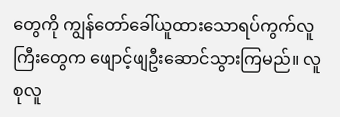တွေကို ကျွန်တော်ခေါ်ယူထားသောရပ်ကွက်လူကြီးတွေက ဖျောင့်ဖျဦးဆောင်သွားကြမည်။ လူစုလူ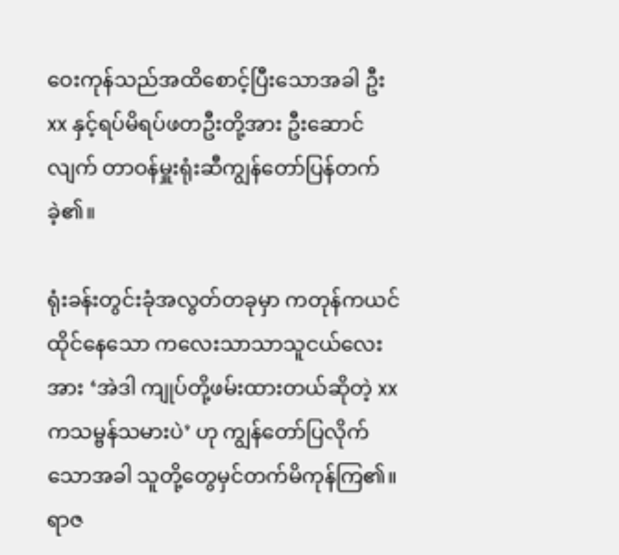ဝေးကုန်သည်အထိစောင့်ပြီးသောအခါ ဦးxx နှင့်ရပ်မိရပ်ဖတဦးတို့အား ဦးဆောင်လျက် တာဝန်မှူးရုံးဆီကျွန်တော်ပြန်တက်ခဲ့၏။

ရုံးခန်းတွင်းခုံအလွတ်တခုမှာ ကတုန်ကယင်ထိုင်နေသော ကလေးသာသာသူငယ်လေးအား ‘အဲဒါ ကျုပ်တို့ဖမ်းထားတယ်ဆိုတဲ့ xx ကသမ္ဗန်သမားပဲ’ ဟု ကျွန်တော်ပြလိုက်သောအခါ သူတို့တွေမှင်တက်မိကုန်ကြ၏။ ရာဇ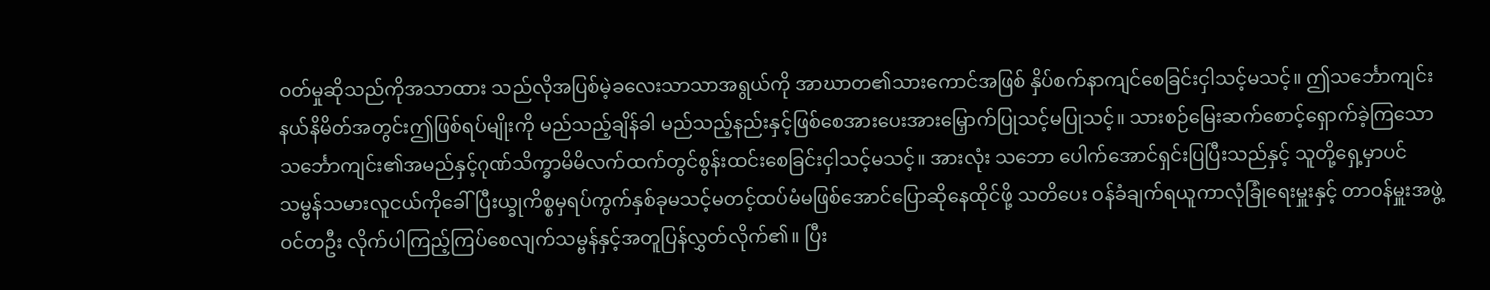ဝတ်မှုဆိုသည်ကိုအသာထား သည်လိုအပြစ်မဲ့ခလေးသာသာအရွယ်ကို အာဃာတ၏သားကောင်အဖြစ် နှိပ်စက်နာကျင်စေခြင်းငှါသင့်မသင့်။ ဤသင်္ဘောကျင်းနယ်နိမိတ်အတွင်းဤဖြစ်ရပ်မျိုးကို မည်သည့်ချိန်ခါ မည်သည့်နည်းနှင့်ဖြစ်စေအားပေးအားမြှောက်ပြုသင့်မပြုသင့်။ သားစဉ်မြေးဆက်စောင့်ရှောက်ခဲ့ကြသော သင်္ဘောကျင်း၏အမည်နှင့်ဂုဏ်သိက္ခာမိမိလက်ထက်တွင်စွန်းထင်းစေခြင်းငှါသင့်မသင့်။ အားလုံး သဘော ပေါက်အောင်ရှင်းပြပြီးသည်နှင့် သူတို့ရှေ့မှာပင်သမ္ဗန်သမားလူငယ်ကိုခေါ်ပြီးယ္ခုကိစ္စမှရပ်ကွက်နှစ်ခုမသင့်မတင့်ထပ်မံမဖြစ်အောင်ပြောဆိုနေထိုင်ဖို့ သတိပေး ဝန်ခံချက်ရယူကာလုံခြုံရေးမှူးနှင့် တာဝန်မှူးအဖွဲ့ဝင်တဦး လိုက်ပါကြည့်ကြပ်စေလျက်သမ္ဗန်နှင့်အတူပြန်လွှတ်လိုက်၏။ ပြီး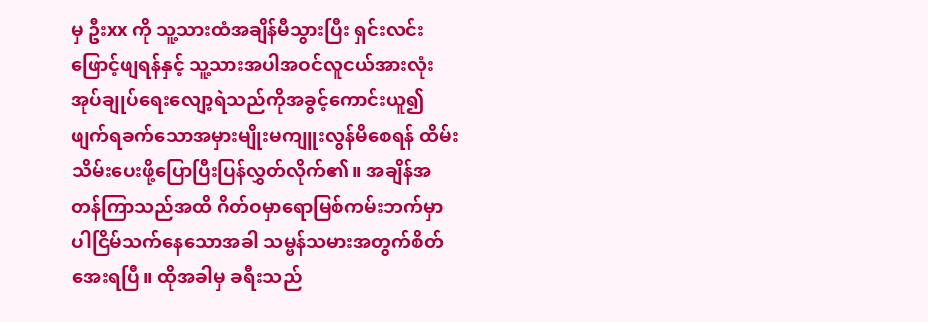မှ ဦးxx ကို သူ့သားထံအချိန်မီသွားပြီး ရှင်းလင်းဖြောင့်ဖျရန်နှင့် သူ့သားအပါအဝင်လူငယ်အားလုံး အုပ်ချုပ်ရေးလျော့ရဲသည်ကိုအခွင့်ကောင်းယူ၍ ဖျက်ရခက်သောအမှားမျိုးမကျူးလွန်မိစေရန် ထိမ်းသိမ်းပေးဖို့ပြောပြီးပြန်လွှတ်လိုက်၏။ အချိန်အတန်ကြာသည်အထိ ဂိတ်ဝမှာရောမြစ်ကမ်းဘက်မှာပါငြိမ်သက်နေသောအခါ သမ္ဗန်သမားအတွက်စိတ်အေးရပြီ။ ထိုအခါမှ ခရီးသည်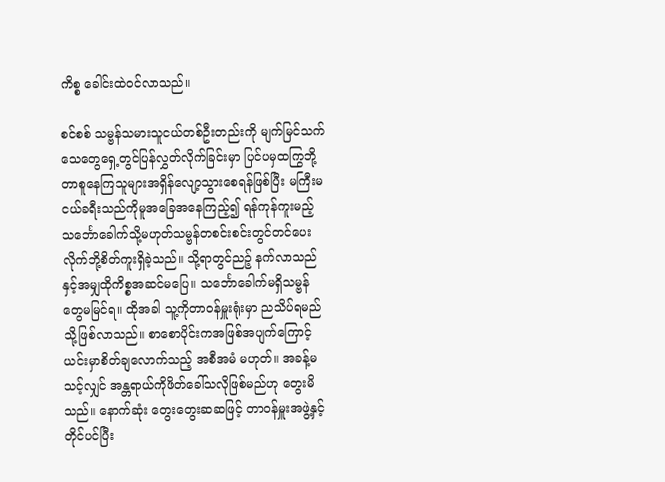ကိစ္စ ခေါင်းထဲဝင်လာသည်။

စင်စစ် သမ္ဗန်သမားသူငယ်တစ်ဦးတည်းကို မျက်မြင်သက်သေတွေရှေ့တွင်ပြန်လွှတ်လိုက်ခြင်းမှာ ပြင်ပမှထကြွဘို့တာစူနေကြသူများအရှိန်လျော့သွားစေရန်ဖြစ်ပြီး မကြီးမငယ်ခရီးသည်ကိုမူအခြေအနေကြည့်၍ ရန်ကုန်ကူးမည့်သင်္ဘောခေါက်သို့မဟုတ်သမ္ဗန်တစင်းစင်းတွင်တင်ပေးလိုက်ဘို့စိတ်ကူးရှိခဲ့သည်။ သို့ရာတွင်ညဉ့် နက်လာသည်နှင့်အမျှထိုကိစ္စအဆင်မပြေ။ သင်္ဘောခေါက်မရှိသမ္ဗန်တွေမမြင်ရ။ ထိုအခါ သူ့ကိုတာဝန်မှူးရုံးမှာ ညသိပ်ရမည်သို့ဖြစ်လာသည်။ စာစောပိုင်းကအဖြစ်အပျက်ကြောင့် ယင်းမှာစိတ်ချလောက်သည့် အစီအမံ မဟုတ်။ အခန့်မသင့်လျှင် အန္တရာယ်ကိုဖိတ်ခေါ်သလိုဖြစ်မည်ဟု တွေးမိသည်။ နောက်ဆုံး တွေးတွေးဆဆဖြင့် တာဝန်မှူးအဖွဲ့နှင့်တိုင်ပင်ပြီး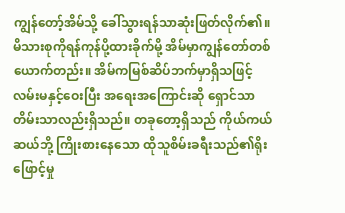ကျွန်တော့်အိမ်သို့ ခေါ်သွားရန်သာဆုံးဖြတ်လိုက်၏။ မိသားစုကိုရန်ကုန်ပို့ထားခိုက်မို့ အိမ်မှာကျွန်တော်တစ်ယောက်တည်း။ အိမ်ကမြစ်ဆိပ်ဘက်မှာရှိသဖြင့် လမ်းမနှင့်ဝေးပြီး အရေးအကြောင်းဆို ရှောင်သာတိမ်းသာလည်းရှိသည်။ တခုတော့ရှိသည် ကိုယ်ကယ်ဆယ်ဘို့ ကြိုးစားနေသော ထိုသူစိမ်းခရီးသည်၏ရိုးဖြောင့်မှု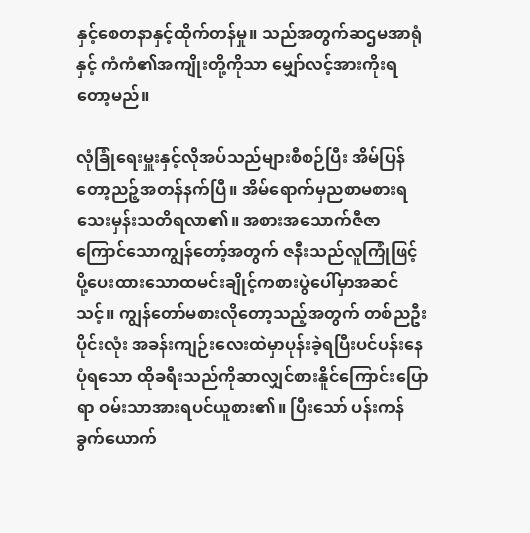နှင့်စေတနာနှင့်ထိုက်တန်မှု။ သည်အတွက်ဆဌမအာရုံနှင့် ကံကံ၏အကျိုးတို့ကိုသာ မျှော်လင့်အားကိုးရတော့မည်။

လုံခြုံရေးမှူးနှင့်လိုအပ်သည်များစီစဉ်ပြီး အိမ်ပြန်တော့ညဉ့်အတန်နက်ပြီ။ အိမ်ရောက်မှညစာမစားရသေးမှန်းသတိရလာ၏။ အစားအသောက်ဇီဇာကြောင်သောကျွန်တော့်အတွက် ဇနီးသည်လူကြုံဖြင့် ပို့ပေးထားသောထမင်းချိုင့်ကစားပွဲပေါ်မှာအဆင်သင့်။ ကျွန်တော်မစားလိုတော့သည့်အတွက် တစ်ညဦးပိုင်းလုံး အခန်းကျဉ်းလေးထဲမှာပုန်းခဲ့ရပြီးပင်ပန်းနေပုံရသော ထိုခရီးသည်ကိုဆာလျှင်စားနိူင်ကြောင်းပြောရာ ဝမ်းသာအားရပင်ယူစား၏။ ပြီးသော် ပန်းကန်ခွက်ယောက်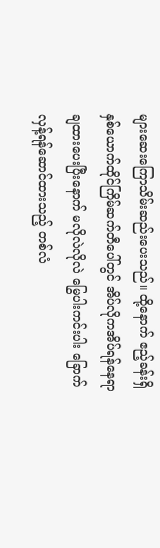များဆေးကြောသိမ်းဆည်းပေးသည်။ ထို့နောက် ဧည့်ခန်းရှိနှစ်ယောက်ထိုင်ကြိမ်ဆက်တီပေါ်တွင် အိပ်လိုကအိပ်ရန်နေရာချထားပေးပြီးနောက် မလိုလဲလိုလဲ မြွေပါးကင်းပါး ခြောက်လှန့်ရန်ဆောင်ထားသည့် တစ်လံ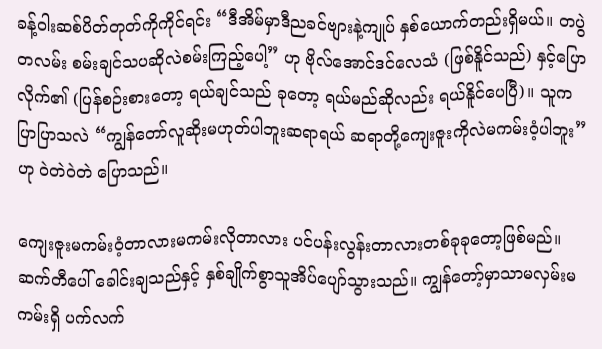ခန့်ဝါးဆစ်ပိတ်တုတ်ကိုကိုင်ရင်း “ဒီအိမ်မှာဒီညခင်ဗျားနဲ့ကျုပ် နှစ်ယောက်တည်းရှိမယ်။ တပွဲတလမ်း စမ်းချင်သပဆိုလဲစမ်းကြည့်ပေါ့” ဟု ဗိုလ်အောင်ဒင်လေသံ (ဖြစ်နိူင်သည်) နှင့်ပြောလိုက်၏ (ပြန်စဉ်းစားတော့ ရယ်ချင်သည် ခုတော့ ရယ်မည်ဆိုလည်း ရယ်နိူင်ပေပြီ)။ သူက ပြာပြာသလဲ “ကျွန်တော်လူဆိုးမဟုတ်ပါဘူးဆရာရယ် ဆရာတို့ကျေးဇူးကိုလဲမကမ်းဝံ့ပါဘူး” ဟု ဝဲတဲဝဲတဲ ပြောသည်။

ကျေးဇူးမကမ်းဝံ့တာလားမကမ်းလိုတာလား ပင်ပန်းလွန်းတာလားတစ်ခုခုတော့ဖြစ်မည်။ ဆက်တီပေါ် ခေါင်းချသည်နှင့် နှစ်ချိုက်စွာသူအိပ်ပျော်သွားသည်။ ကျွန်တော့်မှာသာမလှမ်းမကမ်းရှိ ပက်လက်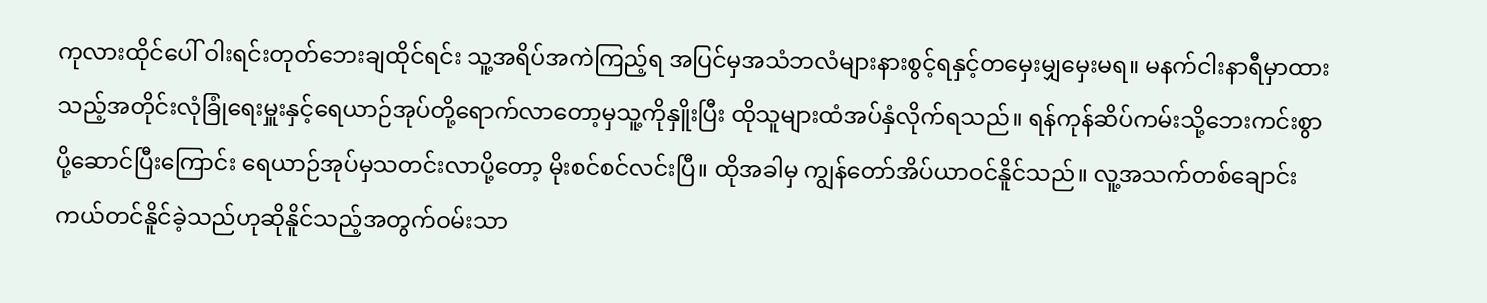ကုလားထိုင်ပေါ် ဝါးရင်းတုတ်ဘေးချထိုင်ရင်း သူ့အရိပ်အကဲကြည့်ရ အပြင်မှအသံဘလံများနားစွင့်ရနှင့်တမှေးမျှမှေးမရ။ မနက်ငါးနာရီမှာထားသည့်အတိုင်းလုံခြုံရေးမှူးနှင့်ရေယာဉ်အုပ်တို့ရောက်လာတော့မှသူ့ကိုနှိူးပြီး ထိုသူများထံအပ်နှံလိုက်ရသည်။ ရန်ကုန်ဆိပ်ကမ်းသို့ဘေးကင်းစွာပို့ဆောင်ပြီးကြောင်း ရေယာဉ်အုပ်မှသတင်းလာပို့တော့ မိုးစင်စင်လင်းပြီ။ ထိုအခါမှ ကျွန်တော်အိပ်ယာဝင်နိူင်သည်။ လူ့အသက်တစ်ချောင်းကယ်တင်နိူင်ခဲ့သည်ဟုဆိုနိူင်သည့်အတွက်ဝမ်းသာ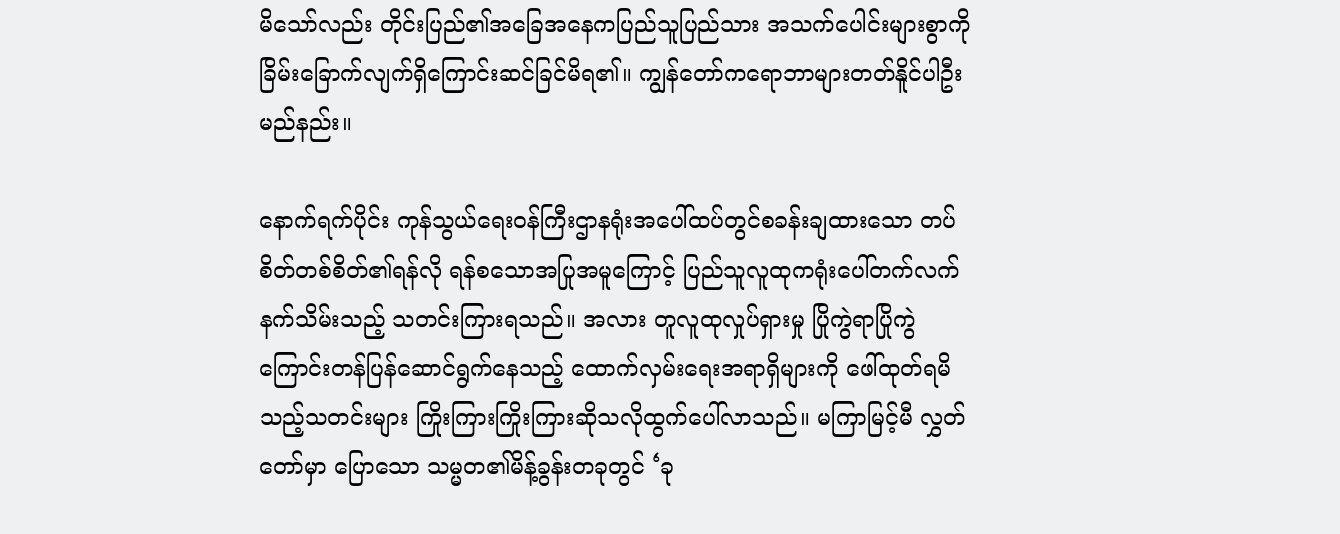မိသော်လည်း တိုင်းပြည်၏အခြေအနေကပြည်သူပြည်သား အသက်ပေါင်းများစွာကိုခြိမ်းခြောက်လျက်ရှိကြောင်းဆင်ခြင်မိရ၏။ ကျွန်တော်ကရောဘာများတတ်နိူင်ပါဦးမည်နည်း။

နောက်ရက်ပိုင်း ကုန်သွယ်ရေးဝန်ကြီးဌာနရုံးအပေါ်ထပ်တွင်စခန်းချထားသော တပ်စိတ်တစ်စိတ်၏ရန်လို ရန်စသောအပြုအမူကြောင့် ပြည်သူလူထုကရုံးပေါ်တက်လက်နက်သိမ်းသည့် သတင်းကြားရသည်။ အလား တူလူထုလှုပ်ရှားမှု ပြိုကွဲရာပြိုကွဲကြောင်းတန်ပြန်ဆောင်ရွက်နေသည့် ထောက်လှမ်းရေးအရာရှိများကို ဖေါ်ထုတ်ရမိသည့်သတင်းများ ကြိုးကြားကြိုးကြားဆိုသလိုထွက်ပေါ်လာသည်။ မကြာမြင့်မီ လွှတ်တော်မှာ ပြောသော သမ္မတ၏မိန့်ခွန်းတခုတွင် ‘ခု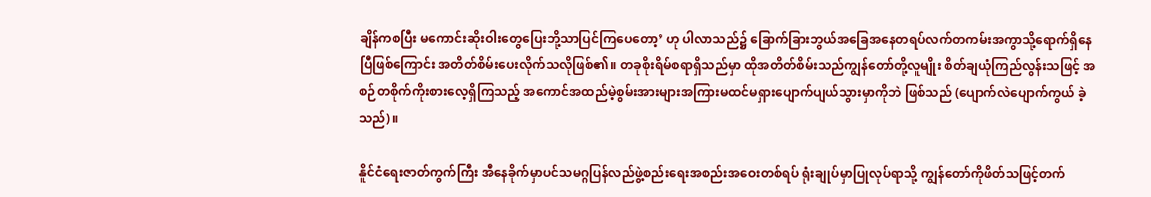ချိန်ကစပြီး မကောင်းဆိုးဝါးတွေပြေးဘို့သာပြင်ကြပေတော့’ ဟု ပါလာသည်၌ ခြောက်ခြားဘွယ်အခြေအနေတရပ်လက်တကမ်းအကွာသို့ရောက်ရှိနေပြီဖြစ်ကြောင်း အတိတ်စိမ်းပေးလိုက်သလိုဖြစ်၏။ တခုစိုးရိမ်စရာရှိသည်မှာ ထိုအတိတ်စိမ်းသည်ကျွန်တော်တို့လူမျိုး စိတ်ချယုံကြည်လွန်းသဖြင့် အစဉ်တစိုက်ကိုးစားလေ့ရှိကြသည့် အကောင်အထည်မဲ့စွမ်းအားများအကြားမထင်မရှားပျောက်ပျယ်သွားမှာကိုဘဲ ဖြစ်သည် (ပျောက်လဲပျောက်ကွယ် ခဲ့သည်)။

နိူင်ငံရေးဇာတ်ကွက်ကြီး အီနေခိုက်မှာပင်သမဂ္ဂပြန်လည်ဖွဲ့စည်းရေးအစည်းအဝေးတစ်ရပ် ရုံးချုပ်မှာပြုလုပ်ရာသို့ ကျွန်တော်ကိုဖိတ်သဖြင့်တက်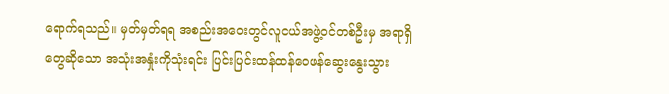ရောက်ရသည်။ မှတ်မှတ်ရရ အစည်းအဝေးတွင်လူငယ်အဖွဲ့ဝင်တစ်ဦးမှ အရာရှိတွေဆိုသော အသုံးအနှုံးကိုသုံးရင်း ပြင်းပြင်းထန်ထန်ဝေဖန်ဆွေးနွေးသွား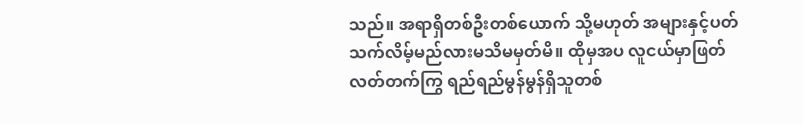သည်။ အရာရှိတစ်ဦးတစ်ယောက် သို့မဟုတ် အများနှင့်ပတ်သက်လိမ့်မည်လားမသိမမှတ်မိ။ ထိုမှအပ လူငယ်မှာဖြတ်လတ်တက်ကြွ ရည်ရည်မွန်မွန်ရှိသူတစ်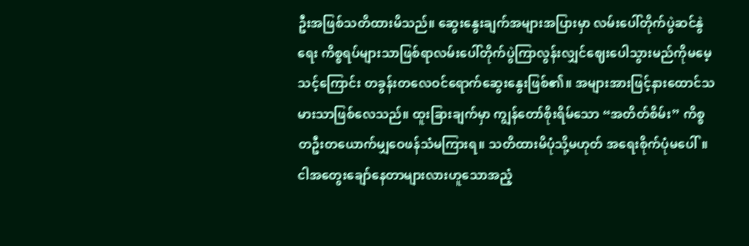ဦးအဖြစ်သတိထားမိသည်။ ဆွေးနွေးချက်အများအပြားမှာ လမ်းပေါ်တိုက်ပွဲဆင်နွဲရေး ကိစ္စရပ်များသာဖြစ်ရာလမ်းပေါ်တိုက်ပွဲကြာလွန်းလျှင်ဈေးပေါသွားမည်ကိုမမေ့သင့်ကြောင်း တခွန်းတလေဝင်ရောက်ဆွေးနွေးဖြစ်၏။ အများအားဖြင့်နားထောင်သမားသာဖြစ်လေသည်။ ထူးခြားချက်မှာ ကျွန်တော်စိုးရိမ်သော “အတိတ်စိမ်း” ကိစ္စ တဦးတယောက်မျှဝေဖန်သံမကြားရ။ သတိထားမိပုံသို့မဟုတ် အရေးစိုက်ပုံမပေါ်။ ငါအတွေးချော်နေတာများလားဟူသောအညံ့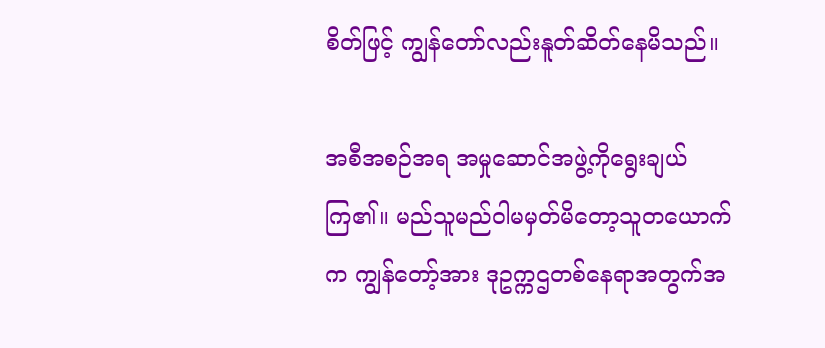စိတ်ဖြင့် ကျွန်တော်လည်းနူတ်ဆိတ်နေမိသည်။

အစီအစဉ်အရ အမှုဆောင်အဖွဲ့ကိုရွေးချယ်ကြ၏။ မည်သူမည်ဝါမမှတ်မိတော့သူတယောက်က ကျွန်တော့်အား ဒုဥက္ကဌတစ်နေရာအတွက်အ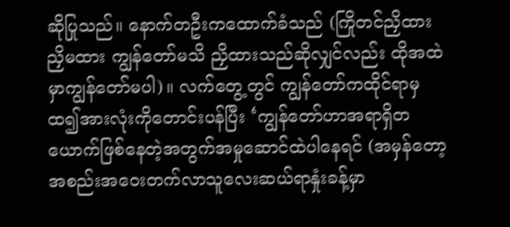ဆိုပြုသည်။ နောက်တဦးကထောက်ခံသည် (ကြိုတင်ညှိထား ညှိမထား ကျွန်တော်မသိ ညှိထားသည်ဆိုလျှင်လည်း ထိုအထဲမှာကျွန်တော်မပါ)။ လက်တွေ့တွင် ကျွန်တော်ကထိုင်ရာမှထ၍အားလုံးကိုတောင်းပန်ပြီး ‘ကျွန်တော်ဟာအရာရှိတယောက်ဖြစ်နေတဲ့အတွက်အမှုဆောင်ထဲပါနေရင် (အမှန်တော့အစည်းအဝေးတက်လာသူလေးဆယ်ရာနှုံးခန့်မှာ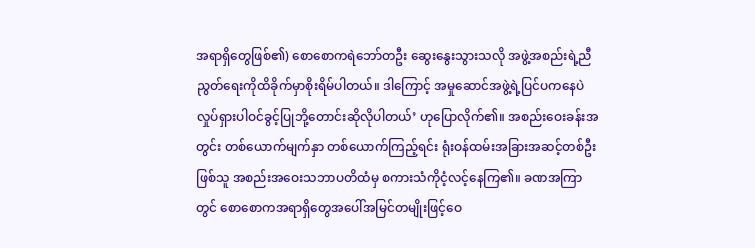အရာရှိတွေဖြစ်၏) စောစောကရဲဘော်တဦး ဆွေးနွေးသွားသလို အဖွဲ့အစည်းရဲ့ညီညွတ်ရေးကိုထိခိုက်မှာစိုးရိမ်ပါတယ်။ ဒါကြောင့် အမှုဆောင်အဖွဲ့ရဲ့ပြင်ပကနေပဲလှုပ်ရှားပါဝင်ခွင့်ပြုဘို့တောင်းဆိုလိုပါတယ်’ ဟုပြောလိုက်၏။ အစည်းဝေးခန်းအတွင်း တစ်ယောက်မျက်နှာ တစ်ယောက်ကြည့်ရင်း ရုံးဝန်ထမ်းအခြားအဆင့်တစ်ဦးဖြစ်သူ အစည်းအဝေးသဘာပတိထံမှ စကားသံကိုငံ့လင့်နေကြ၏။ ခဏအကြာတွင် စောစောကအရာရှိတွေအပေါ်အမြင်တမျိုးဖြင့်ဝေ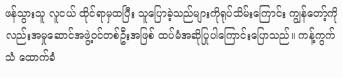ဖန်သွားသူ လူငယ် ထိုင်ရာမှထပြီး သူပြောခဲ့သည်များကိုရုပ်သိမ်းကြောင်း ကျွန်တော့်ကိုလည်းအမှုဆောင်အဖွဲ့ဝင်တစ်ဦးအဖြစ် ထပ်မံအဆိုပြုပါကြောင်းပြောသည်။ ကန့်ကွက်သံ ထောက်ခံ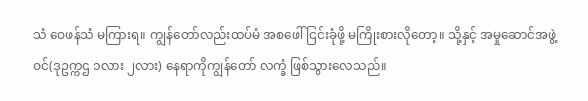သံ ဝေဖန်သံ မကြားရ။ ကျွန်တော်လည်းထပ်မံ အစဖေါ်ငြင်းခုံဖို့ မကြိုးစားလိုတော့။ သို့နှင့် အမှုဆောင်အဖွဲ့ဝင်(ဒုဥက္ကဌ ၁လား ၂လား) နေရာကိုကျွန်တော် လက္ခံ ဖြစ်သွားလေသည်။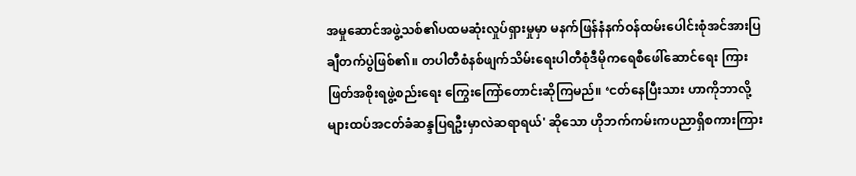အမှုဆောင်အဖွဲ့သစ်၏ပထမဆုံးလှုပ်ရှားမှုမှာ မနက်ဖြန်နံနက်ဝန်ထမ်းပေါင်းစုံအင်အားပြချီတက်ပွဲဖြစ်၏။ တပါတီစံနစ်ဖျက်သိမ်းရေးပါတီစုံဒီမိုကရေစီဖေါ်ဆောင်ရေး ကြားဖြတ်အစိုးရဖွဲ့စည်းရေး ကြွေးကြော်တောင်းဆိုကြမည်။ ‘ငတ်နေပြီးသား ဟာကိုဘာလို့များထပ်အငတ်ခံဆန္ဒပြရဦးမှာလဲဆရာရယ်' ဆိုသော ဟိုဘက်ကမ်းကပညာရှိစကားကြား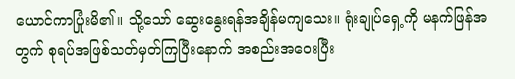ယောင်ကာပြုံးမိ၏။ သို့သော် ဆွေးနွေးရန်အချိန်မကျသေး။ ရုံးချုပ်ရှေ့ကို မနက်ဖြန်အတွက် စုရပ်အဖြစ်သတ်မှတ်ကြပြီးနောက် အစည်းအဝေးပြီး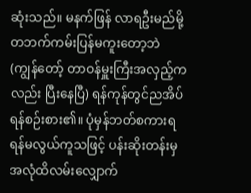ဆုံးသည်။ မနက်ဖြန် လာရဦးမည်မို့ တဘက်ကမ်းပြန်မကူးတော့ဘဲ (ကျွန်တော့် တာဝန်မှူးကြီးအလှည့်ကလည်း ပြီးနေပြီ) ရန်ကုန်တွင်ညအိပ်ရန်စဉ်းစား၏။ ပုံမှန်ဘတ်စကားရရန်မလွယ်ကူသဖြင့် ပန်းဆိုးတန်းမှအလုံထိလမ်းလျှောက်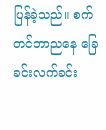ပြန်ခဲ့သည်။ စက်တင်ဘာညနေ ခြေခင်းလက်ခင်း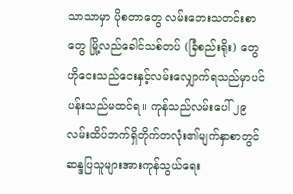သာသာမှာ ပိုစတာတွေ လမ်းဘေးသတင်းစာတွေ မြို့လည်ခေါင်သစ်တပ် (ခြံစည်းရိုး) တွေဟိုငေးသည်ငေးနှင့်လမ်းလျှောက်ရသည်မှာပင်ပန်းသည်မထင်ရ။ ကုန်သည်လမ်းပေါ် ၂၉ လမ်းထိပ်ဘက်ရှိတိုက်တလုံး၏မျက်နှာစာတွင် ဆန္ဒပြသူများအားကုန်သွယ်ရေး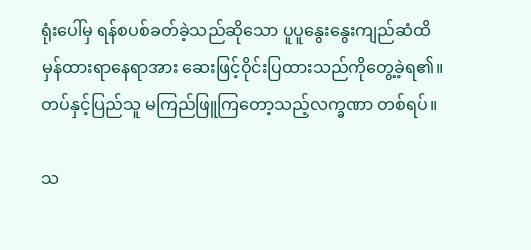ရုံးပေါ်မှ ရန်စပစ်ခတ်ခဲ့သည်ဆိုသော ပူပူနွေးနွေးကျည်ဆံထိမှန်ထားရာနေရာအား ဆေးဖြင့်ဝိုင်းပြထားသည်ကိုတွေ့ခဲ့ရ၏။ တပ်နှင့်ပြည်သူ မကြည်ဖြူကြတော့သည့်လက္ခဏာ တစ်ရပ်။

သ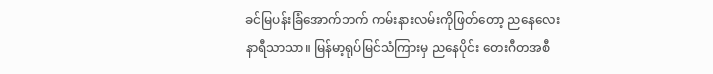ခင်မြပန်းခြံအောက်ဘက် ကမ်းနားလမ်းကိုဖြတ်တော့ ညနေလေးနာရီသာသာ။ မြန်မာ့ရုပ်မြင်သံကြားမှ ညနေပိုင်း တေးဂီတအစီ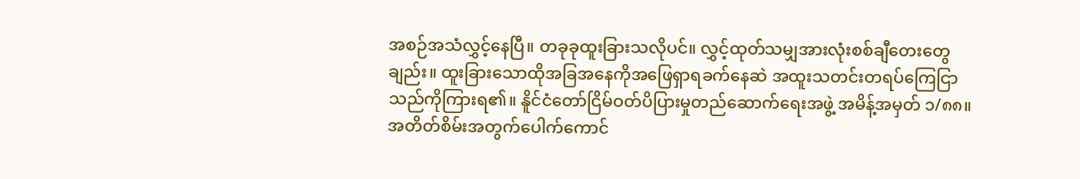အစဉ်အသံလွှင့်နေပြီ။ တခုခုထူးခြားသလိုပင်။ လွှင့်ထုတ်သမျှအားလုံးစစ်ချီတေးတွေချည်း။ ထူးခြားသောထိုအခြအနေကိုအဖြေရှာရခက်နေဆဲ အထူးသတင်းတရပ်ကြေငြာသည်ကိုကြားရ၏။ နိူင်ငံတော်ငြိမ်ဝတ်ပိပြားမှုတည်ဆောက်ရေးအဖွဲ့ အမိန့်အမှတ် ၁/၈၈။ အတိတ်စိမ်းအတွက်ပေါက်ကောင်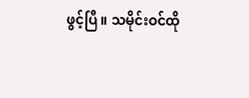ဖွင့်ပြီ။ သမိုင်းဝင်ထို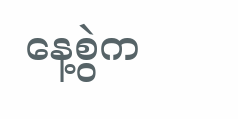နေ့စွဲက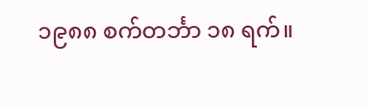၁၉၈၈ စက်တင်္ဘာ ၁၈ ရက်။